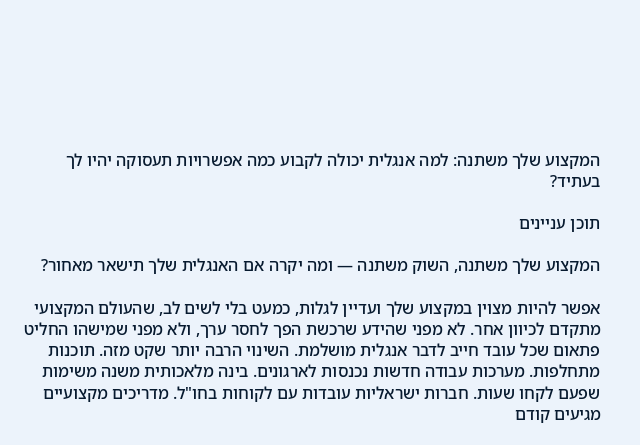המקצוע שלך משתנה: למה אנגלית יכולה לקבוע כמה אפשרויות תעסוקה יהיו לך בעתיד?

תוכן עניינים

המקצוע שלך משתנה, השוק משתנה — ומה יקרה אם האנגלית שלך תישאר מאחור?

אפשר להיות מצוין במקצוע שלך ועדיין לגלות, כמעט בלי לשים לב, שהעולם המקצועי מתקדם לכיוון אחר. לא מפני שהידע שרכשת הפך לחסר ערך, ולא מפני שמישהו החליט פתאום שכל עובד חייב לדבר אנגלית מושלמת. השינוי הרבה יותר שקט מזה. תוכנות מתחלפות. מערכות עבודה חדשות נכנסות לארגונים. בינה מלאכותית משנה משימות שפעם לקחו שעות. חברות ישראליות עובדות עם לקוחות בחו"ל. מדריכים מקצועיים מגיעים קודם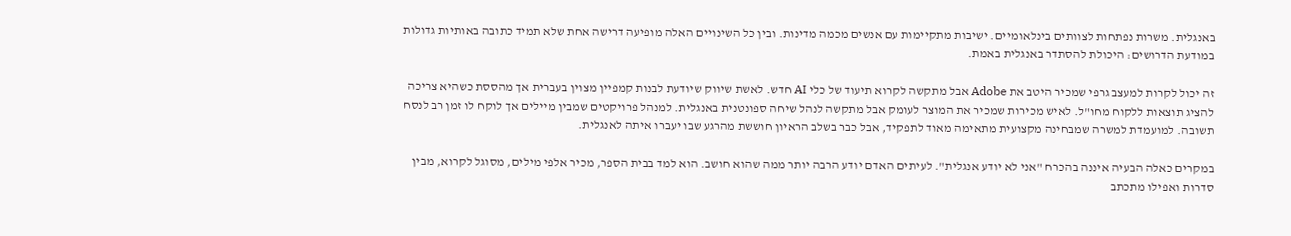באנגלית. משרות נפתחות לצוותים בינלאומיים. ישיבות מתקיימות עם אנשים מכמה מדינות. ובין כל השינויים האלה מופיעה דרישה אחת שלא תמיד כתובה באותיות גדולות במודעת הדרושים: היכולת להסתדר באנגלית באמת.

זה יכול לקרות למעצב גרפי שמכיר היטב את Adobe אבל מתקשה לקרוא תיעוד של כלי AI חדש. לאשת שיווק שיודעת לבנות קמפיין מצוין בעברית אך מהססת כשהיא צריכה להציג תוצאות ללקוח מחו"ל. לאיש מכירות שמכיר את המוצר לעומק אבל מתקשה לנהל שיחה ספונטנית באנגלית. למנהל פרויקטים שמבין מיילים אך לוקח לו זמן רב לנסח תשובה. למועמדת למשרה שמבחינה מקצועית מתאימה מאוד לתפקיד, אבל כבר בשלב הראיון חוששת מהרגע שבו יעברו איתה לאנגלית.

במקרים כאלה הבעיה איננה בהכרח "אני לא יודע אנגלית". לעיתים האדם יודע הרבה יותר ממה שהוא חושב. הוא למד בבית הספר, מכיר אלפי מילים, מסוגל לקרוא, מבין סדרות ואפילו מתכתב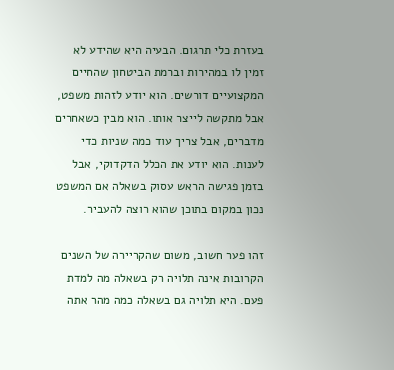בעזרת כלי תרגום. הבעיה היא שהידע לא זמין לו במהירות וברמת הביטחון שהחיים המקצועיים דורשים. הוא יודע לזהות משפט, אבל מתקשה לייצר אותו. הוא מבין כשאחרים מדברים, אבל צריך עוד כמה שניות כדי לענות. הוא יודע את הכלל הדקדוקי, אבל בזמן פגישה הראש עסוק בשאלה אם המשפט נכון במקום בתוכן שהוא רוצה להעביר.

זהו פער חשוב, משום שהקריירה של השנים הקרובות אינה תלויה רק בשאלה מה למדת פעם. היא תלויה גם בשאלה כמה מהר אתה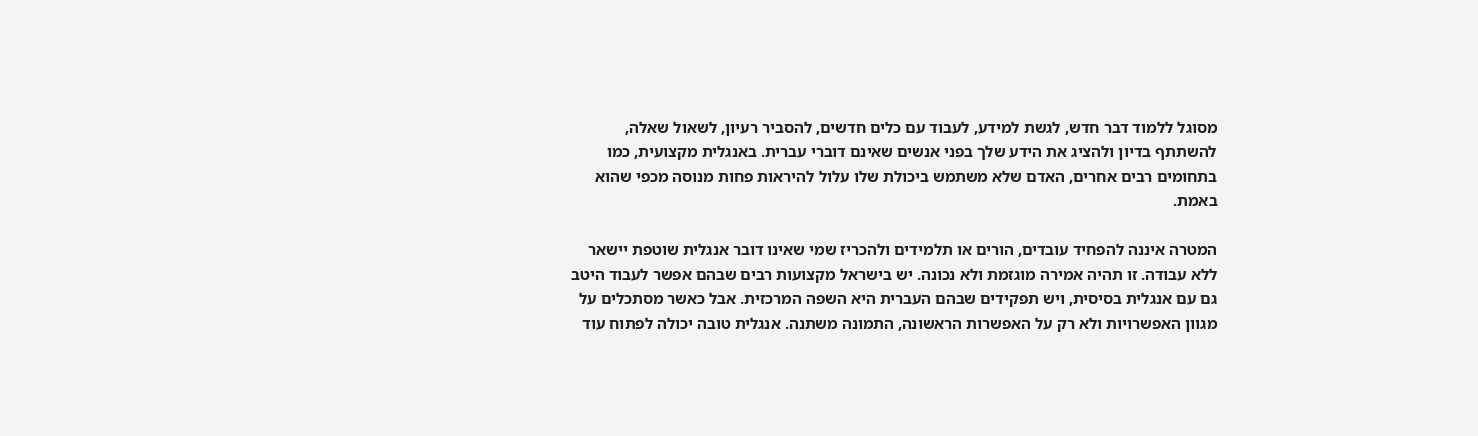מסוגל ללמוד דבר חדש, לגשת למידע, לעבוד עם כלים חדשים, להסביר רעיון, לשאול שאלה, להשתתף בדיון ולהציג את הידע שלך בפני אנשים שאינם דוברי עברית. באנגלית מקצועית, כמו בתחומים רבים אחרים, האדם שלא משתמש ביכולת שלו עלול להיראות פחות מנוסה מכפי שהוא באמת.

המטרה איננה להפחיד עובדים, הורים או תלמידים ולהכריז שמי שאינו דובר אנגלית שוטפת יישאר ללא עבודה. זו תהיה אמירה מוגזמת ולא נכונה. יש בישראל מקצועות רבים שבהם אפשר לעבוד היטב גם עם אנגלית בסיסית, ויש תפקידים שבהם העברית היא השפה המרכזית. אבל כאשר מסתכלים על מגוון האפשרויות ולא רק על האפשרות הראשונה, התמונה משתנה. אנגלית טובה יכולה לפתוח עוד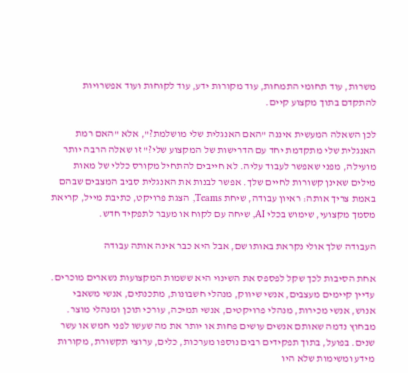משרות, עוד תחומי התמחות, עוד מקורות ידע, עוד לקוחות ועוד אפשרויות להתקדם בתוך מקצוע קיים.

לכן השאלה המעשית איננה "האם האנגלית שלי מושלמת?", אלא "האם רמת האנגלית שלי מתקדמת יחד עם הדרישות של המקצוע שלי?" זו שאלה הרבה יותר מועילה, מפני שאפשר לעבוד עליה. לא חייבים להתחיל מקורס כללי של מאות מילים שאינן קשורות לחיים שלך. אפשר לבנות את האנגלית סביב המצבים שבהם באמת צריך אותה: ראיון עבודה, שיחת Teams, הצגת פרויקט, כתיבת מייל, קריאת מסמך מקצועי, שימוש בכלי AI, שיחה עם לקוח או מעבר לתפקיד חדש.

העבודה שלך אולי נקראת באותו שם, אבל היא כבר אינה אותה עבודה

אחת הסיבות לכך שקל לפספס את השינוי היא ששמות המקצועות נשארים מוכרים. עדיין קיימים מעצבים, אנשי שיווק, מנהלי חשבונות, מתכנתים, אנשי משאבי אנוש, אנשי מכירות, מנהלי פרויקטים, אנשי תמיכה, עורכי תוכן ומנהלי מוצר. מבחוץ נדמה שאותם אנשים עושים פחות או יותר את מה שעשו לפני חמש או עשר שנים. בפועל, בתוך תפקידים רבים נוספו מערכות, כלים, ערוצי תקשורת, מקורות מידע ומשימות שלא היו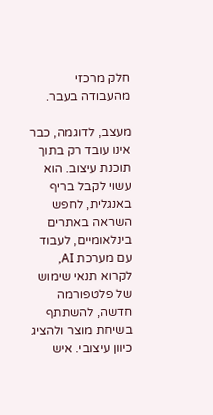חלק מרכזי מהעבודה בעבר.

מעצב, לדוגמה, כבר אינו עובד רק בתוך תוכנת עיצוב. הוא עשוי לקבל בריף באנגלית, לחפש השראה באתרים בינלאומיים, לעבוד עם מערכת AI, לקרוא תנאי שימוש של פלטפורמה חדשה, להשתתף בשיחת מוצר ולהציג כיוון עיצובי. איש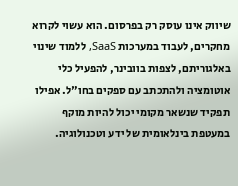שיווק אינו עוסק רק בפרסום. הוא עשוי לקרוא מחקרים, לעבוד במערכות SaaS, ללמוד שינוי באלגוריתם, לצפות בוובינר, להפעיל כלי אוטומציה ולהתכתב עם ספקים בחו"ל. אפילו תפקיד שנשאר מקומי יכול להיות מוקף במעטפת בינלאומית של ידע וטכנולוגיה.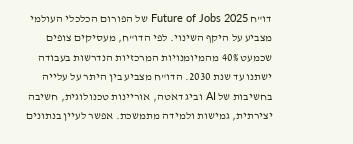דו"ח Future of Jobs 2025 של הפורום הכלכלי העולמי מצביע על היקף השינוי. לפי הדו"ח, מעסיקים צופים שכמעט 40% מהמיומנויות המרכזיות הנדרשות בעבודה ישתנו עד שנת 2030. הדו"ח מצביע בין היתר על עלייה בחשיבות של AI וביג דאטה, אוריינות טכנולוגית, חשיבה יצירתית, גמישות ולמידה מתמשכת. אפשר לעיין בנתונים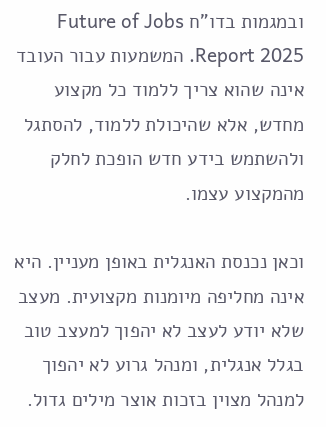ובמגמות בדו"ח Future of Jobs Report 2025. המשמעות עבור העובד אינה שהוא צריך ללמוד כל מקצוע מחדש, אלא שהיכולת ללמוד, להסתגל ולהשתמש בידע חדש הופכת לחלק מהמקצוע עצמו.

וכאן נכנסת האנגלית באופן מעניין. היא אינה מחליפה מיומנות מקצועית. מעצב שלא יודע לעצב לא יהפוך למעצב טוב בגלל אנגלית, ומנהל גרוע לא יהפוך למנהל מצוין בזכות אוצר מילים גדול.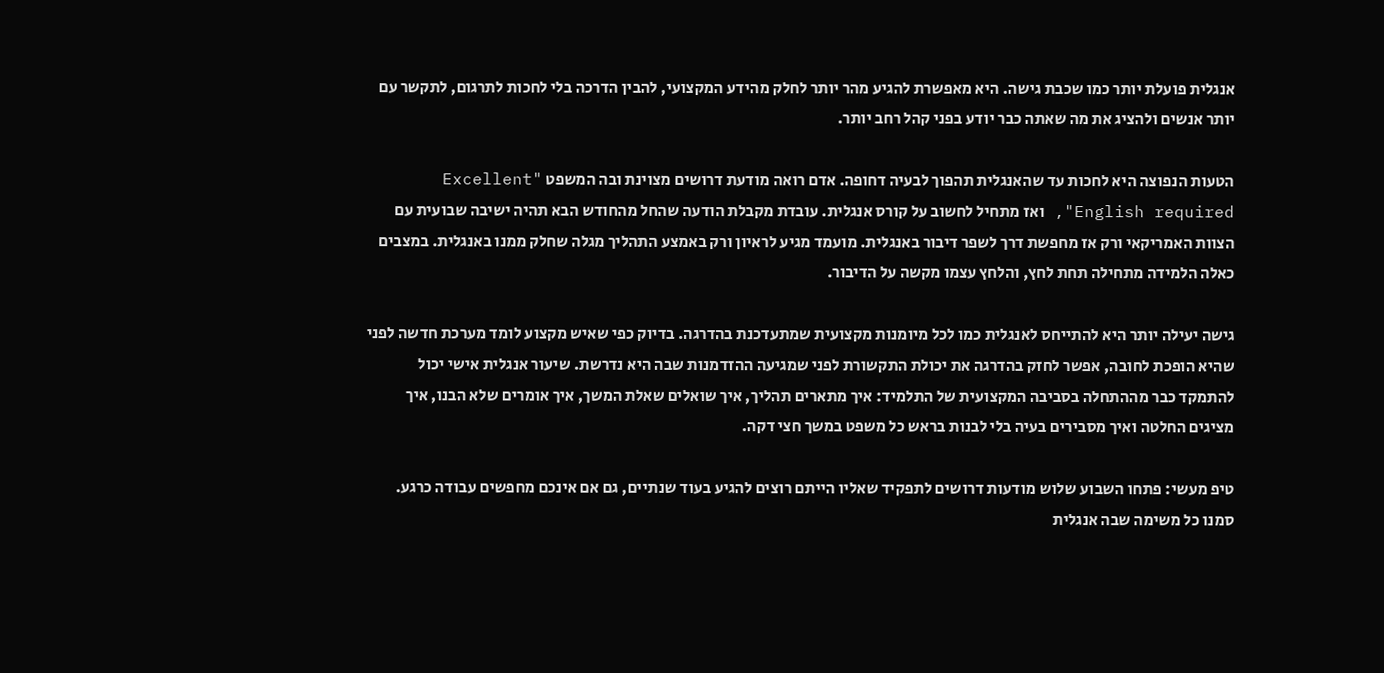אנגלית פועלת יותר כמו שכבת גישה. היא מאפשרת להגיע מהר יותר לחלק מהידע המקצועי, להבין הדרכה בלי לחכות לתרגום, לתקשר עם יותר אנשים ולהציג את מה שאתה כבר יודע בפני קהל רחב יותר.

הטעות הנפוצה היא לחכות עד שהאנגלית תהפוך לבעיה דחופה. אדם רואה מודעת דרושים מצוינת ובה המשפט "Excellent English required", ואז מתחיל לחשוב על קורס אנגלית. עובדת מקבלת הודעה שהחל מהחודש הבא תהיה ישיבה שבועית עם הצוות האמריקאי ורק אז מחפשת דרך לשפר דיבור באנגלית. מועמד מגיע לראיון ורק באמצע התהליך מגלה שחלק ממנו באנגלית. במצבים כאלה הלמידה מתחילה תחת לחץ, והלחץ עצמו מקשה על הדיבור.

גישה יעילה יותר היא להתייחס לאנגלית כמו לכל מיומנות מקצועית שמתעדכנת בהדרגה. בדיוק כפי שאיש מקצוע לומד מערכת חדשה לפני שהיא הופכת לחובה, אפשר לחזק בהדרגה את יכולת התקשורת לפני שמגיעה ההזדמנות שבה היא נדרשת. שיעור אנגלית אישי יכול להתמקד כבר מההתחלה בסביבה המקצועית של התלמיד: איך מתארים תהליך, איך שואלים שאלת המשך, איך אומרים שלא הבנו, איך מציגים החלטה ואיך מסבירים בעיה בלי לבנות בראש כל משפט במשך חצי דקה.

טיפ מעשי: פתחו השבוע שלוש מודעות דרושים לתפקיד שאליו הייתם רוצים להגיע בעוד שנתיים, גם אם אינכם מחפשים עבודה כרגע. סמנו כל משימה שבה אנגלית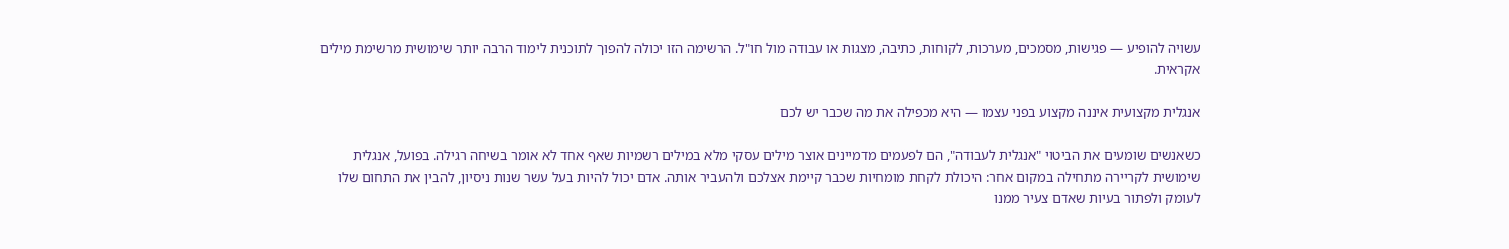עשויה להופיע — פגישות, מסמכים, מערכות, לקוחות, כתיבה, מצגות או עבודה מול חו"ל. הרשימה הזו יכולה להפוך לתוכנית לימוד הרבה יותר שימושית מרשימת מילים אקראית.

אנגלית מקצועית איננה מקצוע בפני עצמו — היא מכפילה את מה שכבר יש לכם

כשאנשים שומעים את הביטוי "אנגלית לעבודה", הם לפעמים מדמיינים אוצר מילים עסקי מלא במילים רשמיות שאף אחד לא אומר בשיחה רגילה. בפועל, אנגלית שימושית לקריירה מתחילה במקום אחר: היכולת לקחת מומחיות שכבר קיימת אצלכם ולהעביר אותה. אדם יכול להיות בעל עשר שנות ניסיון, להבין את התחום שלו לעומק ולפתור בעיות שאדם צעיר ממנו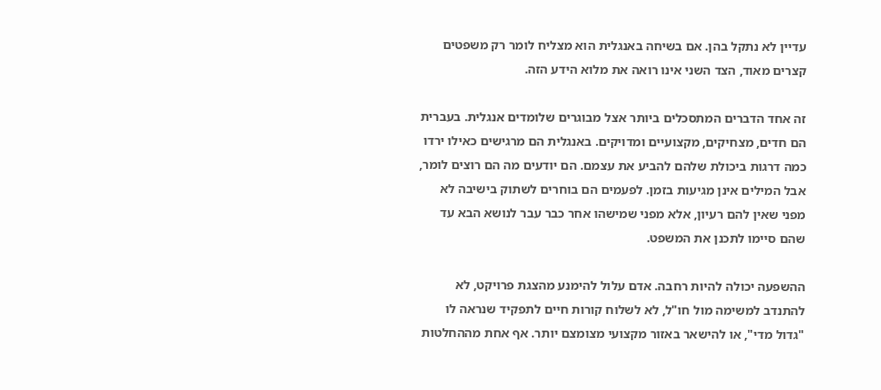עדיין לא נתקל בהן. אם בשיחה באנגלית הוא מצליח לומר רק משפטים קצרים מאוד, הצד השני אינו רואה את מלוא הידע הזה.

זה אחד הדברים המתסכלים ביותר אצל מבוגרים שלומדים אנגלית. בעברית הם חדים, מצחיקים, מקצועיים ומדויקים. באנגלית הם מרגישים כאילו ירדו כמה דרגות ביכולת שלהם להביע את עצמם. הם יודעים מה הם רוצים לומר, אבל המילים אינן מגיעות בזמן. לפעמים הם בוחרים לשתוק בישיבה לא מפני שאין להם רעיון, אלא מפני שמישהו אחר כבר עבר לנושא הבא עד שהם סיימו לתכנן את המשפט.

ההשפעה יכולה להיות רחבה. אדם עלול להימנע מהצגת פרויקט, לא להתנדב למשימה מול חו"ל, לא לשלוח קורות חיים לתפקיד שנראה לו "גדול מדי", או להישאר באזור מקצועי מצומצם יותר. אף אחת מההחלטות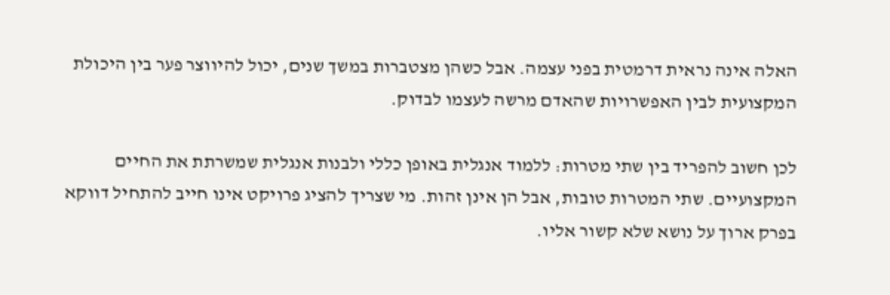האלה אינה נראית דרמטית בפני עצמה. אבל כשהן מצטברות במשך שנים, יכול להיווצר פער בין היכולת המקצועית לבין האפשרויות שהאדם מרשה לעצמו לבדוק.

לכן חשוב להפריד בין שתי מטרות: ללמוד אנגלית באופן כללי ולבנות אנגלית שמשרתת את החיים המקצועיים. שתי המטרות טובות, אבל הן אינן זהות. מי שצריך להציג פרויקט אינו חייב להתחיל דווקא בפרק ארוך על נושא שלא קשור אליו.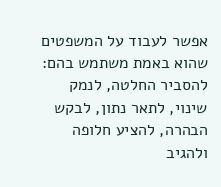אפשר לעבוד על המשפטים שהוא באמת משתמש בהם: להסביר החלטה, לנמק שינוי, לתאר נתון, לבקש הבהרה, להציע חלופה ולהגיב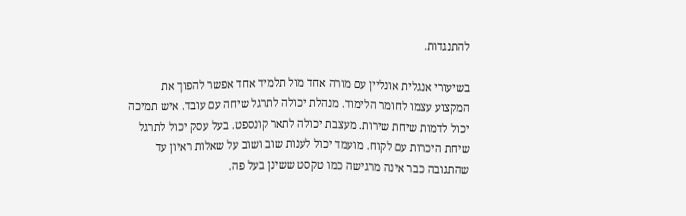להתנגדות.

בשיעורי אנגלית אונליין עם מורה אחד מול תלמיד אחד אפשר להפוך את המקצוע עצמו לחומר הלימוד. מנהלת יכולה לתרגל שיחה עם עובד. איש תמיכה יכול לדמות שיחת שירות. מעצבת יכולה לתאר קונספט. בעל עסק יכול לתרגל שיחת היכרות עם לקוח. מועמד יכול לענות שוב ושוב על שאלות ראיון עד שהתגובה כבר אינה מרגישה כמו טקסט ששינן בעל פה.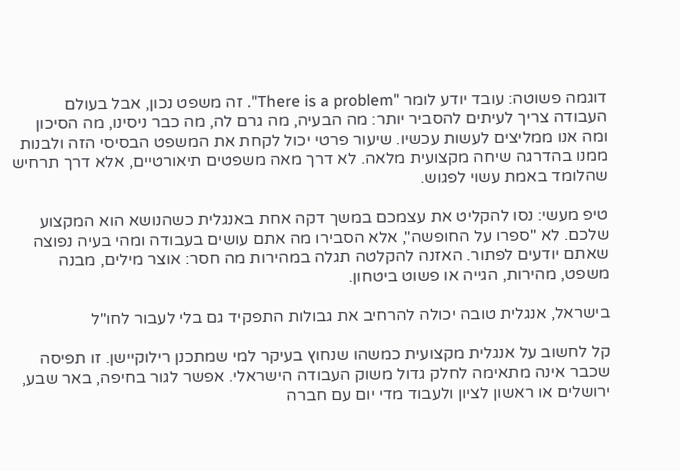דוגמה פשוטה: עובד יודע לומר "There is a problem". זה משפט נכון, אבל בעולם העבודה צריך לעיתים להסביר יותר: מה הבעיה, מה גרם לה, מה כבר ניסינו, מה הסיכון ומה אנו ממליצים לעשות עכשיו. שיעור פרטי יכול לקחת את המשפט הבסיסי הזה ולבנות ממנו בהדרגה שיחה מקצועית מלאה. לא דרך מאה משפטים תיאורטיים, אלא דרך תרחיש שהלומד באמת עשוי לפגוש.

טיפ מעשי: נסו להקליט את עצמכם במשך דקה אחת באנגלית כשהנושא הוא המקצוע שלכם. לא "ספרו על החופשה", אלא הסבירו מה אתם עושים בעבודה ומהי בעיה נפוצה שאתם יודעים לפתור. האזנה להקלטה תגלה במהירות מה חסר: אוצר מילים, מבנה משפט, מהירות, הגייה או פשוט ביטחון.

בישראל, אנגלית טובה יכולה להרחיב את גבולות התפקיד גם בלי לעבור לחו"ל

קל לחשוב על אנגלית מקצועית כמשהו שנחוץ בעיקר למי שמתכנן רילוקיישן. זו תפיסה שכבר אינה מתאימה לחלק גדול משוק העבודה הישראלי. אפשר לגור בחיפה, באר שבע, ירושלים או ראשון לציון ולעבוד מדי יום עם חברה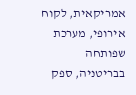אמריקאית, לקוח אירופי, מערכת שפותחה בבריטניה, ספק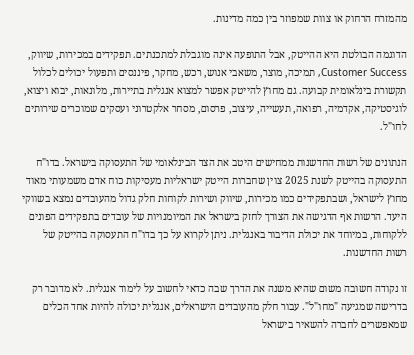מהמזרח הרחוק או צוות שמפוזר בין כמה מדינות.

הדוגמה הבולטת היא ההייטק, אבל התופעה אינה מוגבלת למתכנתים. תפקידים במכירות, שיווק, Customer Success, תמיכה, מוצר, משאבי אנוש, רכש, מחקר, פיננסים ותפעול יכולים לכלול תקשורת בינלאומית קבועה. גם מחוץ להייטק אפשר למצוא אנגלית בתיירות, מלונאות, יבוא ויצוא, לוגיסטיקה, אקדמיה, רפואה, תעשייה, עיצוב, פרסום, מסחר אלקטרוני ועסקים שמוכרים שירותים לחו"ל.

הנתונים של רשות החדשנות ממחישים היטב את הצד הבינלאומי של התעסוקה בישראל. בדו"ח התעסוקה בהייטק לשנת 2025 צוין שחברות הייטק ישראליות מעסיקות כוח אדם משמעותי מאוד מחוץ לישראל, ושבתפקידים כמו מכירות, שיווק ושירות לקוחות חלק גדול מהעובדים נמצא בשווקי היעד. הרשות אף הדגישה את הצורך לחזק בישראל את המיומנויות של עובדים בתפקידים הפונים ללקוחות, במיוחד את יכולת הדיבור באנגלית. ניתן לקרוא על כך בדו"ח התעסוקה בהייטק של רשות החדשנות.

זו נקודה חשובה משום שהיא משנה את הדרך שבה כדאי לחשוב על לימוד אנגלית. לא מדובר רק בדרישה שמגיעה "מחו"ל". עבור חלק מהעובדים הישראלים, אנגלית יכולה להיות אחד הכלים שמאפשרים לחברה להשאיר בישראל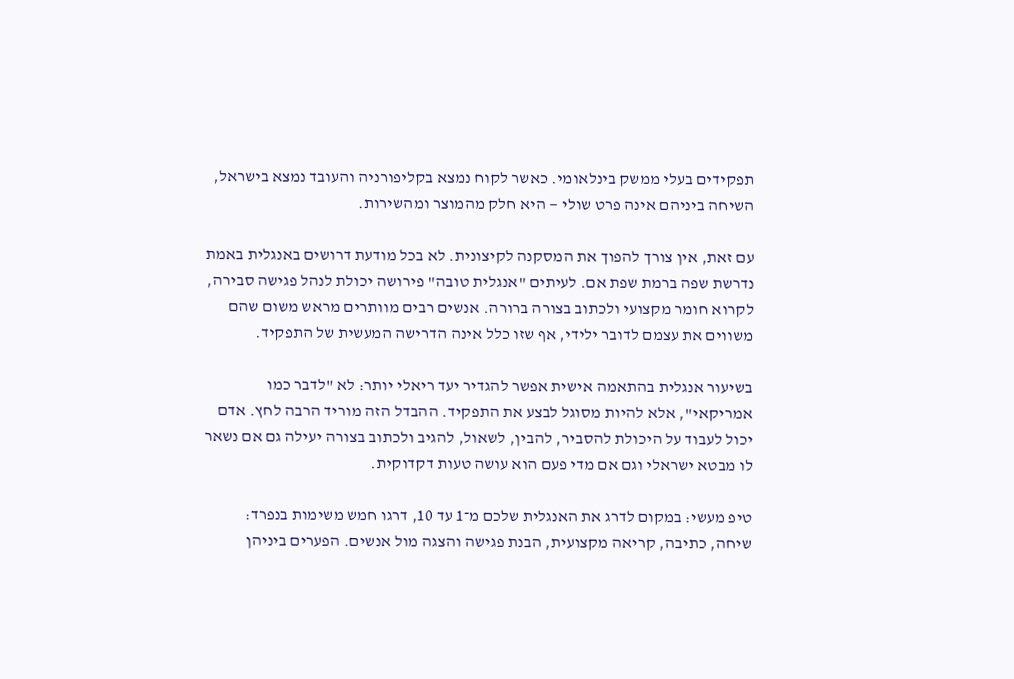תפקידים בעלי ממשק בינלאומי. כאשר לקוח נמצא בקליפורניה והעובד נמצא בישראל, השיחה ביניהם אינה פרט שולי — היא חלק מהמוצר ומהשירות.

עם זאת, אין צורך להפוך את המסקנה לקיצונית. לא בכל מודעת דרושים באנגלית באמת נדרשת שפה ברמת שפת אם. לעיתים "אנגלית טובה" פירושה יכולת לנהל פגישה סבירה, לקרוא חומר מקצועי ולכתוב בצורה ברורה. אנשים רבים מוותרים מראש משום שהם משווים את עצמם לדובר ילידי, אף שזו כלל אינה הדרישה המעשית של התפקיד.

בשיעור אנגלית בהתאמה אישית אפשר להגדיר יעד ריאלי יותר: לא "לדבר כמו אמריקאי", אלא להיות מסוגל לבצע את התפקיד. ההבדל הזה מוריד הרבה לחץ. אדם יכול לעבוד על היכולת להסביר, להבין, לשאול, להגיב ולכתוב בצורה יעילה גם אם נשאר לו מבטא ישראלי וגם אם מדי פעם הוא עושה טעות דקדוקית.

טיפ מעשי: במקום לדרג את האנגלית שלכם מ־1 עד 10, דרגו חמש משימות בנפרד: שיחה, כתיבה, קריאה מקצועית, הבנת פגישה והצגה מול אנשים. הפערים ביניהן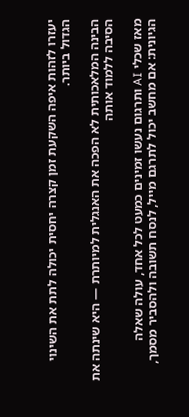יעזרו לזהות איפה השקעת זמן קצרה יחסית יכולה לתת את השינוי הגדול ביותר.

הבינה המלאכותית לא הפכה את האנגלית למיותרת — היא שינתה את הסיבה ללמוד אותה

מאז שכלי AI ותרגום נעשו זמינים כמעט לכל אחד, עולה שאלה הגיונית: אם מחשב יכול לתרגם מייל, לנסח תשובה ולהסביר מסמך,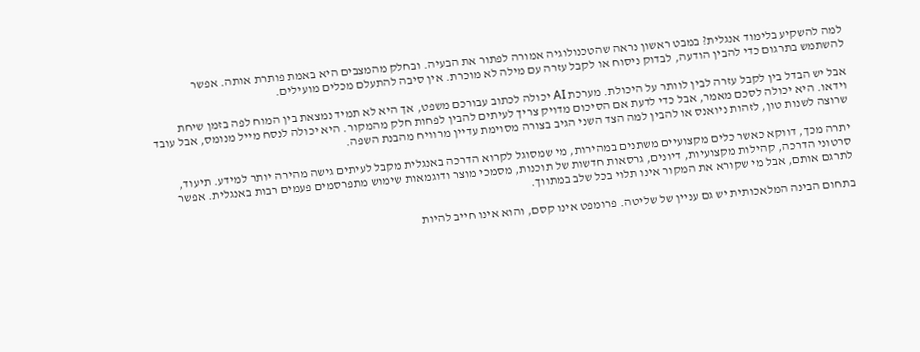למה להשקיע בלימוד אנגלית? במבט ראשון נראה שהטכנולוגיה אמורה לפתור את הבעיה. ובחלק מהמצבים היא באמת פותרת אותה. אפשר להשתמש בתרגום כדי להבין הודעה, לבדוק ניסוח או לקבל עזרה עם מילה לא מוכרת. אין סיבה להתעלם מכלים מועילים.

אבל יש הבדל בין לקבל עזרה לבין לוותר על היכולת. מערכת AI יכולה לכתוב עבורכם משפט, אך היא לא תמיד נמצאת בין המוח לפה בזמן שיחת וידאו. היא יכולה לסכם מאמר, אבל כדי לדעת אם הסיכום מדויק צריך לעיתים להבין לפחות חלק מהמקור. היא יכולה לנסח מייל מנומס, אבל עובד שרוצה לשנות טון, לזהות ניואנס או להבין למה הצד השני הגיב בצורה מסוימת עדיין מרוויח מהבנת השפה.

יתרה מכך, דווקא כאשר כלים מקצועיים משתנים במהירות, מי שמסוגל לקרוא הדרכה באנגלית מקבל לעיתים גישה מהירה יותר למידע. תיעוד, סרטוני הדרכה, קהילות מקצועיות, דיונים, גרסאות חדשות של תוכנות, מסמכי מוצר ודוגמאות שימוש מתפרסמים פעמים רבות באנגלית. אפשר לתרגם אותם, אבל מי שקורא את המקור אינו תלוי בכל שלב במתווך.

בתחום הבינה המלאכותית יש גם עניין של שליטה. פרומפט אינו קסם, והוא אינו חייב להיות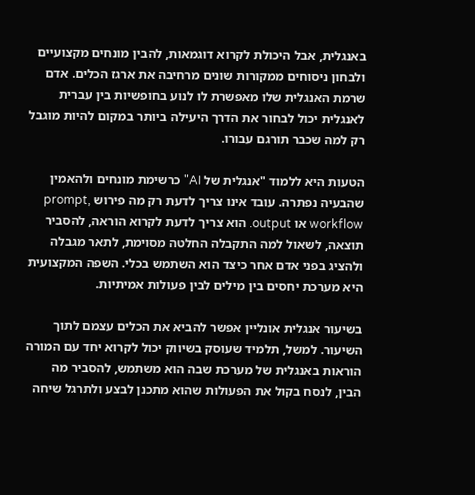באנגלית, אבל היכולת לקרוא דוגמאות, להבין מונחים מקצועיים ולבחון ניסוחים ממקורות שונים מרחיבה את ארגז הכלים. אדם שרמת האנגלית שלו מאפשרת לו לנוע בחופשיות בין עברית לאנגלית יכול לבחור את הדרך היעילה ביותר במקום להיות מוגבל רק למה שכבר תורגם עבורו.

הטעות היא ללמוד "אנגלית של AI" כרשימת מונחים ולהאמין שהבעיה נפתרה. עובד אינו צריך לדעת רק מה פירוש prompt, workflow או output. הוא צריך לדעת לקרוא הוראה, להסביר תוצאה, לשאול למה התקבלה החלטה מסוימת, לתאר מגבלה ולהציג בפני אדם אחר כיצד הוא השתמש בכלי. השפה המקצועית היא מערכת יחסים בין מילים לבין פעולות אמיתיות.

בשיעור אנגלית אונליין אפשר להביא את הכלים עצמם לתוך השיעור. למשל, תלמיד שעוסק בשיווק יכול לקרוא יחד עם המורה הוראות באנגלית של מערכת שבה הוא משתמש, להסביר מה הבין, לנסח בקול את הפעולות שהוא מתכנן לבצע ולתרגל שיחה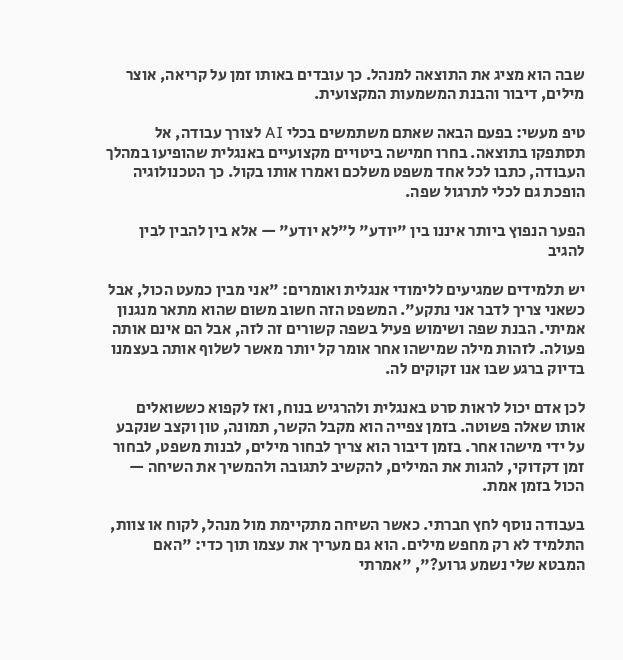שבה הוא מציג את התוצאה למנהל. כך עובדים באותו זמן על קריאה, אוצר מילים, דיבור והבנת המשמעות המקצועית.

טיפ מעשי: בפעם הבאה שאתם משתמשים בכלי AI לצורך עבודה, אל תסתפקו בתוצאה. בחרו חמישה ביטויים מקצועיים באנגלית שהופיעו במהלך העבודה, כתבו לכל אחד משפט משלכם ואמרו אותו בקול. כך הטכנולוגיה הופכת גם לכלי לתרגול שפה.

הפער הנפוץ ביותר איננו בין "יודע" ל"לא יודע" — אלא בין להבין לבין להגיב

יש תלמידים שמגיעים ללימודי אנגלית ואומרים: "אני מבין כמעט הכול, אבל כשאני צריך לדבר אני נתקע". המשפט הזה חשוב משום שהוא מתאר מנגנון אמיתי. הבנת שפה ושימוש פעיל בשפה קשורים זה לזה, אבל הם אינם אותה פעולה. לזהות מילה שמישהו אחר אומר קל יותר מאשר לשלוף אותה בעצמנו בדיוק ברגע שבו אנו זקוקים לה.

לכן אדם יכול לראות סרט באנגלית ולהרגיש בנוח, ואז לקפוא כששואלים אותו שאלה פשוטה. בזמן צפייה הוא מקבל הקשר, תמונה, טון וקצב שנקבע על ידי מישהו אחר. בזמן דיבור הוא צריך לבחור מילים, לבנות משפט, לבחור זמן דקדוקי, להגות את המילים, להקשיב לתגובה ולהמשיך את השיחה — הכול בזמן אמת.

בעבודה נוסף לחץ חברתי. כאשר השיחה מתקיימת מול מנהל, לקוח או צוות, התלמיד לא רק מחפש מילים. הוא גם מעריך את עצמו תוך כדי: "האם המבטא שלי נשמע גרוע?", "אמרתי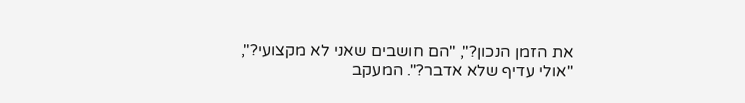את הזמן הנכון?", "הם חושבים שאני לא מקצועי?", "אולי עדיף שלא אדבר?". המעקב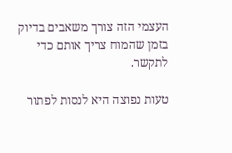העצמי הזה צורך משאבים בדיוק בזמן שהמוח צריך אותם כדי לתקשר.

טעות נפוצה היא לנסות לפתור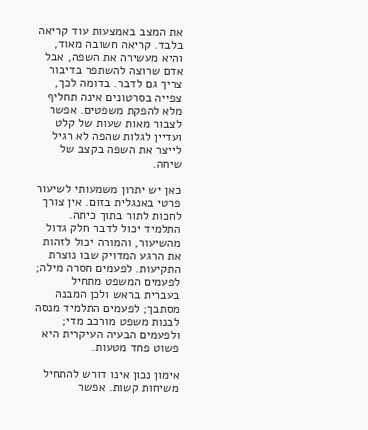את המצב באמצעות עוד קריאה בלבד. קריאה חשובה מאוד, והיא מעשירה את השפה, אבל אדם שרוצה להשתפר בדיבור צריך גם לדבר. בדומה לכך, צפייה בסרטונים אינה תחליף מלא להפקת משפטים. אפשר לצבור מאות שעות של קלט ועדיין לגלות שהפה לא רגיל לייצר את השפה בקצב של שיחה.

כאן יש יתרון משמעותי לשיעור פרטי באנגלית בזום. אין צורך לחכות לתור בתוך כיתה. התלמיד יכול לדבר חלק גדול מהשיעור, והמורה יכול לזהות את הרגע המדויק שבו נוצרת התקיעות. לפעמים חסרה מילה; לפעמים המשפט מתחיל בעברית בראש ולכן המבנה מסתבך; לפעמים התלמיד מנסה לבנות משפט מורכב מדי; ולפעמים הבעיה העיקרית היא פשוט פחד מטעות.

אימון נכון אינו דורש להתחיל משיחות קשות. אפשר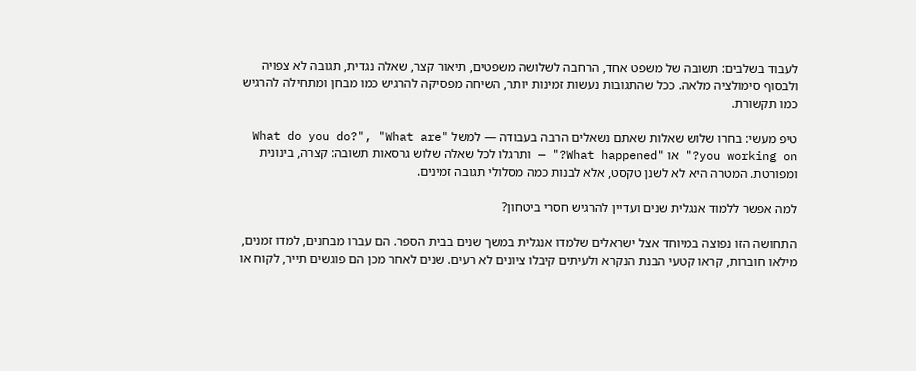לעבוד בשלבים: תשובה של משפט אחד, הרחבה לשלושה משפטים, תיאור קצר, שאלה נגדית, תגובה לא צפויה ולבסוף סימולציה מלאה. ככל שהתגובות נעשות זמינות יותר, השיחה מפסיקה להרגיש כמו מבחן ומתחילה להרגיש כמו תקשורת.

טיפ מעשי: בחרו שלוש שאלות שאתם נשאלים הרבה בעבודה — למשל "What do you do?", "What are you working on?" או "What happened?" — ותרגלו לכל שאלה שלוש גרסאות תשובה: קצרה, בינונית ומפורטת. המטרה היא לא לשנן טקסט, אלא לבנות כמה מסלולי תגובה זמינים.

למה אפשר ללמוד אנגלית שנים ועדיין להרגיש חסרי ביטחון?

התחושה הזו נפוצה במיוחד אצל ישראלים שלמדו אנגלית במשך שנים בבית הספר. הם עברו מבחנים, למדו זמנים, מילאו חוברות, קראו קטעי הבנת הנקרא ולעיתים קיבלו ציונים לא רעים. שנים לאחר מכן הם פוגשים תייר, לקוח או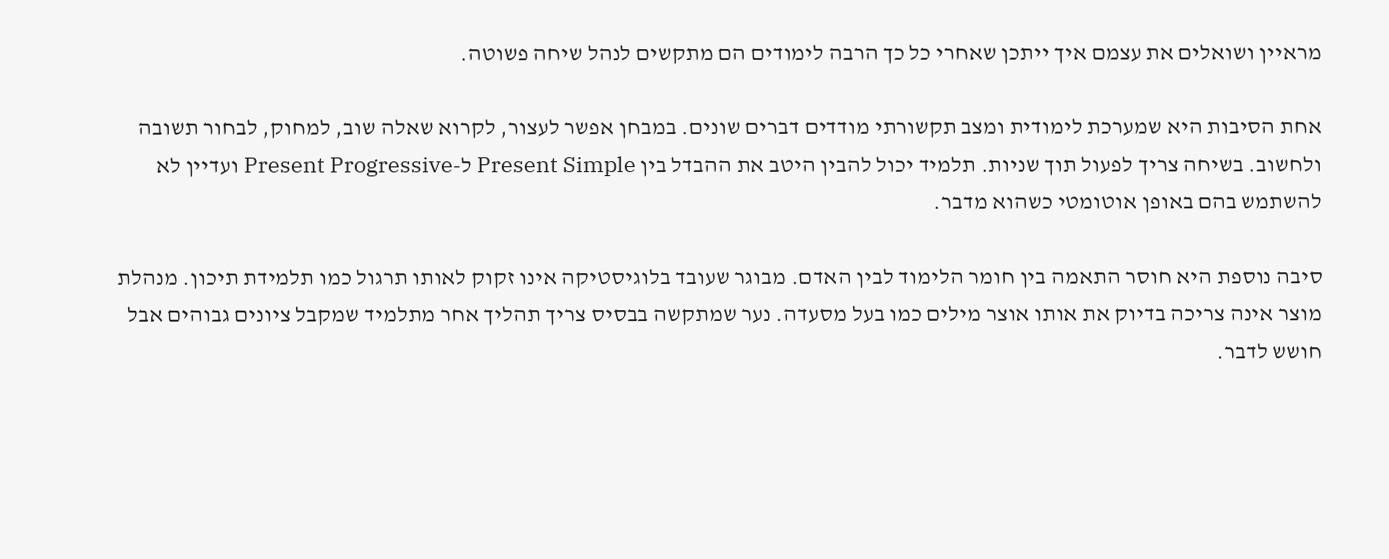מראיין ושואלים את עצמם איך ייתכן שאחרי כל כך הרבה לימודים הם מתקשים לנהל שיחה פשוטה.

אחת הסיבות היא שמערכת לימודית ומצב תקשורתי מודדים דברים שונים. במבחן אפשר לעצור, לקרוא שאלה שוב, למחוק, לבחור תשובה ולחשוב. בשיחה צריך לפעול תוך שניות. תלמיד יכול להבין היטב את ההבדל בין Present Simple ל-Present Progressive ועדיין לא להשתמש בהם באופן אוטומטי כשהוא מדבר.

סיבה נוספת היא חוסר התאמה בין חומר הלימוד לבין האדם. מבוגר שעובד בלוגיסטיקה אינו זקוק לאותו תרגול כמו תלמידת תיכון. מנהלת מוצר אינה צריכה בדיוק את אותו אוצר מילים כמו בעל מסעדה. נער שמתקשה בבסיס צריך תהליך אחר מתלמיד שמקבל ציונים גבוהים אבל חושש לדבר.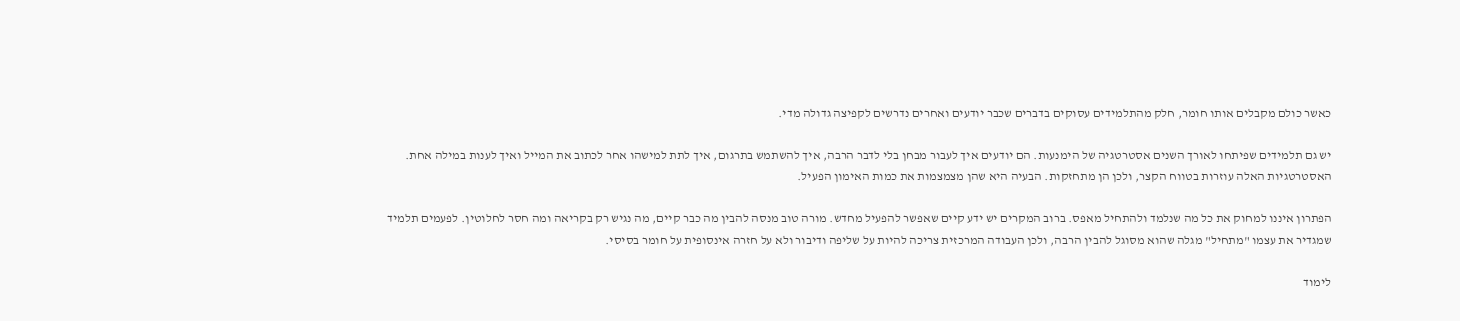כאשר כולם מקבלים אותו חומר, חלק מהתלמידים עסוקים בדברים שכבר יודעים ואחרים נדרשים לקפיצה גדולה מדי.

יש גם תלמידים שפיתחו לאורך השנים אסטרטגיה של הימנעות. הם יודעים איך לעבור מבחן בלי לדבר הרבה, איך להשתמש בתרגום, איך לתת למישהו אחר לכתוב את המייל ואיך לענות במילה אחת. האסטרטגיות האלה עוזרות בטווח הקצר, ולכן הן מתחזקות. הבעיה היא שהן מצמצמות את כמות האימון הפעיל.

הפתרון איננו למחוק את כל מה שנלמד ולהתחיל מאפס. ברוב המקרים יש ידע קיים שאפשר להפעיל מחדש. מורה טוב מנסה להבין מה כבר קיים, מה נגיש רק בקריאה ומה חסר לחלוטין. לפעמים תלמיד שמגדיר את עצמו "מתחיל" מגלה שהוא מסוגל להבין הרבה, ולכן העבודה המרכזית צריכה להיות על שליפה ודיבור ולא על חזרה אינסופית על חומר בסיסי.

לימוד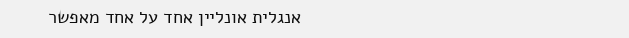אנגלית אונליין אחד על אחד מאפשר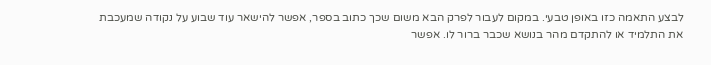לבצע התאמה כזו באופן טבעי. במקום לעבור לפרק הבא משום שכך כתוב בספר, אפשר להישאר עוד שבוע על נקודה שמעכבת את התלמיד או להתקדם מהר בנושא שכבר ברור לו. אפשר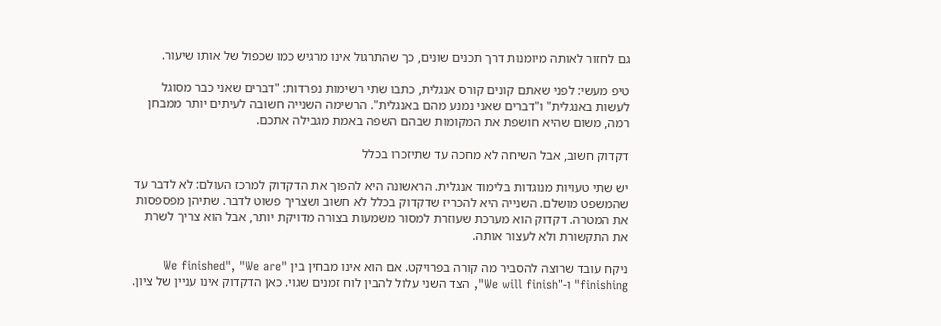גם לחזור לאותה מיומנות דרך תכנים שונים, כך שהתרגול אינו מרגיש כמו שכפול של אותו שיעור.

טיפ מעשי: לפני שאתם קונים קורס אנגלית, כתבו שתי רשימות נפרדות: "דברים שאני כבר מסוגל לעשות באנגלית" ו"דברים שאני נמנע מהם באנגלית". הרשימה השנייה חשובה לעיתים יותר ממבחן רמה, משום שהיא חושפת את המקומות שבהם השפה באמת מגבילה אתכם.

דקדוק חשוב, אבל השיחה לא מחכה עד שתיזכרו בכלל

יש שתי טעויות מנוגדות בלימוד אנגלית. הראשונה היא להפוך את הדקדוק למרכז העולם: לא לדבר עד שהמשפט מושלם. השנייה היא להכריז שדקדוק בכלל לא חשוב ושצריך פשוט לדבר. שתיהן מפספסות את המטרה. דקדוק הוא מערכת שעוזרת למסור משמעות בצורה מדויקת יותר, אבל הוא צריך לשרת את התקשורת ולא לעצור אותה.

ניקח עובד שרוצה להסביר מה קורה בפרויקט. אם הוא אינו מבחין בין "We finished", "We are finishing" ו-"We will finish", הצד השני עלול להבין לוח זמנים שגוי. כאן הדקדוק אינו עניין של ציון.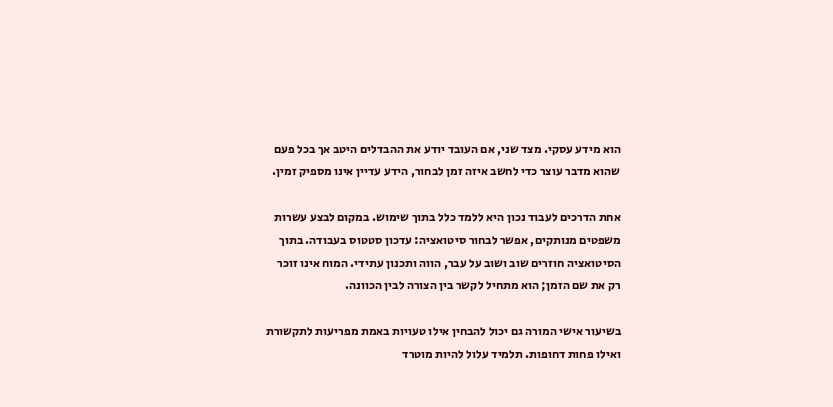הוא מידע עסקי. מצד שני, אם העובד יודע את ההבדלים היטב אך בכל פעם שהוא מדבר עוצר כדי לחשב איזה זמן לבחור, הידע עדיין אינו מספיק זמין.

אחת הדרכים לעבוד נכון היא ללמד כלל בתוך שימוש. במקום לבצע עשרות משפטים מנותקים, אפשר לבחור סיטואציה: עדכון סטטוס בעבודה. בתוך הסיטואציה חוזרים שוב ושוב על עבר, הווה ותכנון עתידי. המוח אינו זוכר רק את שם הזמן; הוא מתחיל לקשר בין הצורה לבין הכוונה.

בשיעור אישי המורה גם יכול להבחין אילו טעויות באמת מפריעות לתקשורת ואילו פחות דחופות. תלמיד עלול להיות מוטרד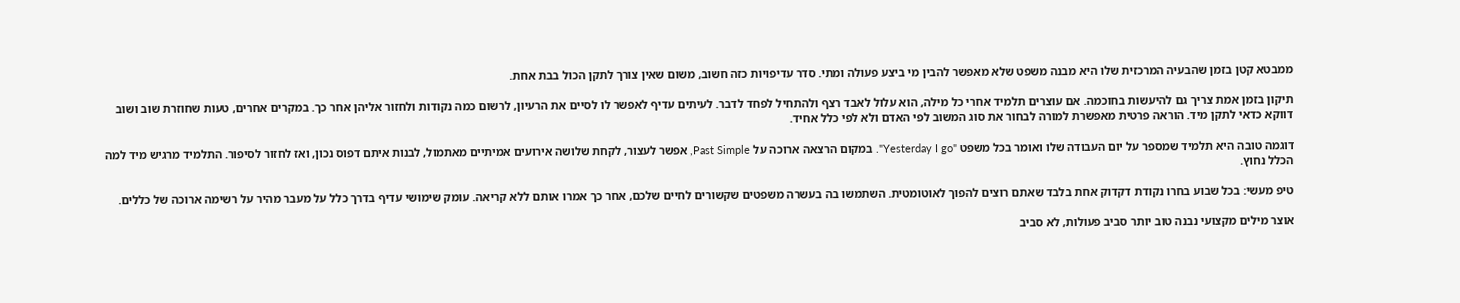ממבטא קטן בזמן שהבעיה המרכזית שלו היא מבנה משפט שלא מאפשר להבין מי ביצע פעולה ומתי. סדר עדיפויות כזה חשוב, משום שאין צורך לתקן הכול בבת אחת.

תיקון בזמן אמת צריך גם להיעשות בחוכמה. אם עוצרים תלמיד אחרי כל מילה, הוא עלול לאבד רצף ולהתחיל לפחד לדבר. לעיתים עדיף לאפשר לו לסיים את הרעיון, לרשום כמה נקודות ולחזור אליהן אחר כך. במקרים אחרים, טעות שחוזרת שוב ושוב דווקא כדאי לתקן מיד. הוראה פרטית מאפשרת למורה לבחור את סוג המשוב לפי האדם ולא לפי כלל אחיד.

דוגמה טובה היא תלמיד שמספר על יום העבודה שלו ואומר בכל משפט "Yesterday I go". במקום הרצאה ארוכה על Past Simple, אפשר לעצור, לקחת שלושה אירועים אמיתיים מאתמול, לבנות איתם דפוס נכון, ואז לחזור לסיפור. התלמיד מרגיש מיד למה הכלל נחוץ.

טיפ מעשי: בכל שבוע בחרו נקודת דקדוק אחת בלבד שאתם רוצים להפוך לאוטומטית. השתמשו בה בעשרה משפטים שקשורים לחיים שלכם, אחר כך אמרו אותם ללא קריאה. עומק שימושי עדיף בדרך כלל על מעבר מהיר על רשימה ארוכה של כללים.

אוצר מילים מקצועי נבנה טוב יותר סביב פעולות, לא סביב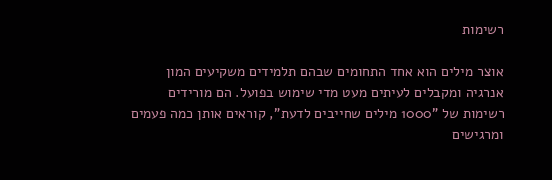רשימות

אוצר מילים הוא אחד התחומים שבהם תלמידים משקיעים המון אנרגיה ומקבלים לעיתים מעט מדי שימוש בפועל. הם מורידים רשימות של "1000 מילים שחייבים לדעת", קוראים אותן כמה פעמים ומרגישים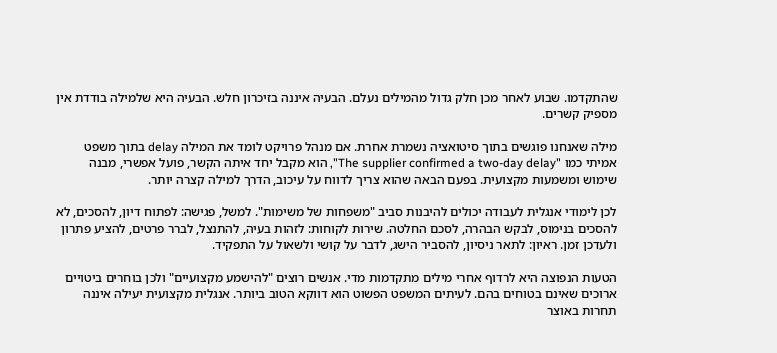שהתקדמו. שבוע לאחר מכן חלק גדול מהמילים נעלם. הבעיה איננה בזיכרון חלש. הבעיה היא שלמילה בודדת אין מספיק קשרים.

מילה שאנחנו פוגשים בתוך סיטואציה נשמרת אחרת. אם מנהל פרויקט לומד את המילה delay בתוך משפט אמיתי כמו "The supplier confirmed a two-day delay", הוא מקבל יחד איתה הקשר, פועל אפשרי, מבנה שימוש ומשמעות מקצועית. בפעם הבאה שהוא צריך לדווח על עיכוב, הדרך למילה קצרה יותר.

לכן לימודי אנגלית לעבודה יכולים להיבנות סביב "משפחות של משימות". למשל, פגישה: לפתוח דיון, להסכים, לא להסכים בנימוס, לבקש הבהרה, לסכם החלטה. שירות לקוחות: לזהות בעיה, להתנצל, לברר פרטים, להציע פתרון ולעדכן זמן. ראיון: לתאר ניסיון, להסביר הישג, לדבר על קושי ולשאול על התפקיד.

הטעות הנפוצה היא לרדוף אחרי מילים מתקדמות מדי. אנשים רוצים "להישמע מקצועיים" ולכן בוחרים ביטויים ארוכים שאינם בטוחים בהם. לעיתים המשפט הפשוט הוא דווקא הטוב ביותר. אנגלית מקצועית יעילה איננה תחרות באוצר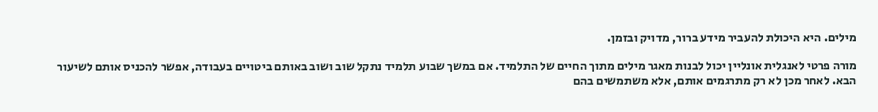מילים. היא היכולת להעביר מידע ברור, מדויק ובזמן.

מורה פרטי לאנגלית אונליין יכול לבנות מאגר מילים מתוך החיים של התלמיד. אם במשך שבוע תלמיד נתקל שוב ושוב באותם ביטויים בעבודה, אפשר להכניס אותם לשיעור הבא. לאחר מכן לא רק מתרגמים אותם, אלא משתמשים בהם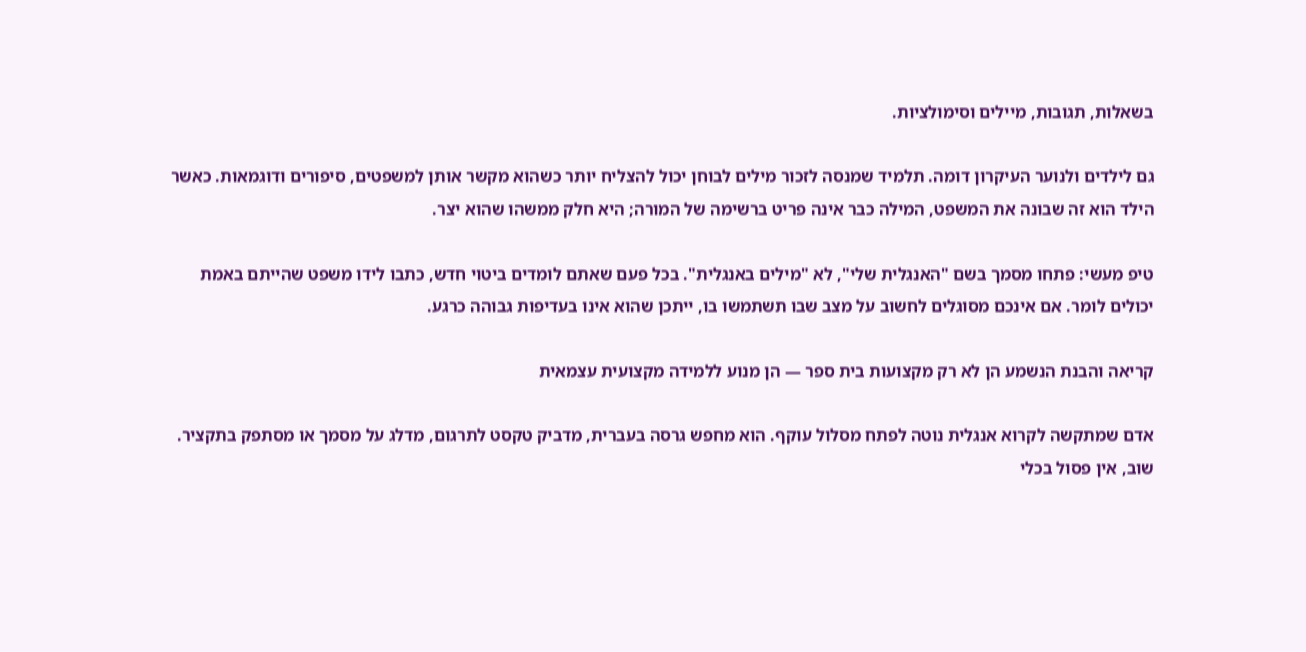בשאלות, תגובות, מיילים וסימולציות.

גם לילדים ולנוער העיקרון דומה. תלמיד שמנסה לזכור מילים לבוחן יכול להצליח יותר כשהוא מקשר אותן למשפטים, סיפורים ודוגמאות. כאשר הילד הוא זה שבונה את המשפט, המילה כבר אינה פריט ברשימה של המורה; היא חלק ממשהו שהוא יצר.

טיפ מעשי: פתחו מסמך בשם "האנגלית שלי", לא "מילים באנגלית". בכל פעם שאתם לומדים ביטוי חדש, כתבו לידו משפט שהייתם באמת יכולים לומר. אם אינכם מסוגלים לחשוב על מצב שבו תשתמשו בו, ייתכן שהוא אינו בעדיפות גבוהה כרגע.

קריאה והבנת הנשמע הן לא רק מקצועות בית ספר — הן מנוע ללמידה מקצועית עצמאית

אדם שמתקשה לקרוא אנגלית נוטה לפתח מסלול עוקף. הוא מחפש גרסה בעברית, מדביק טקסט לתרגום, מדלג על מסמך או מסתפק בתקציר. שוב, אין פסול בכלי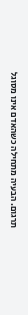תרגום. הבעיה מתחילה כשהאדם אינו מסוגל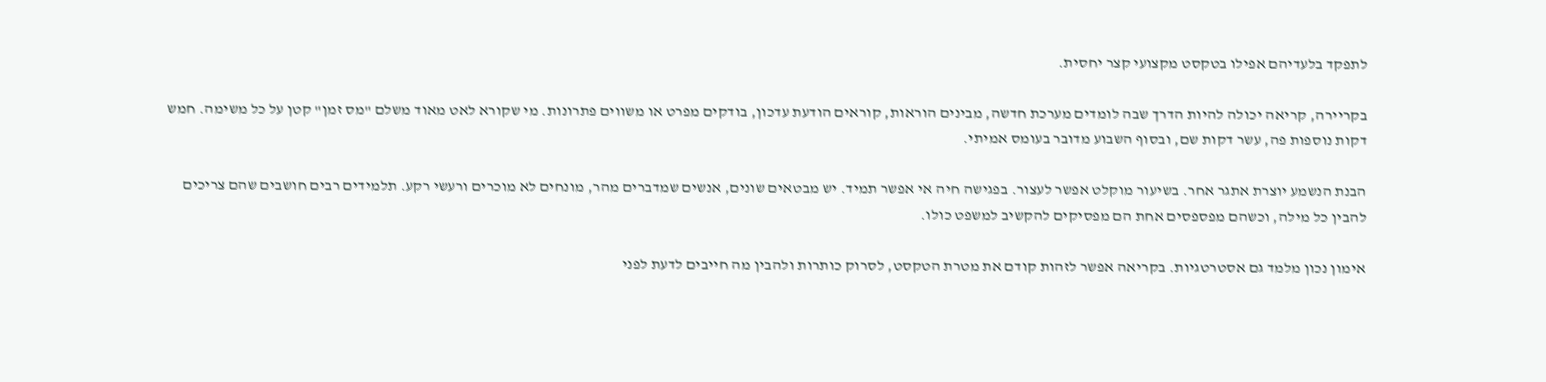לתפקד בלעדיהם אפילו בטקסט מקצועי קצר יחסית.

בקריירה, קריאה יכולה להיות הדרך שבה לומדים מערכת חדשה, מבינים הוראות, קוראים הודעת עדכון, בודקים מפרט או משווים פתרונות. מי שקורא לאט מאוד משלם "מס זמן" קטן על כל משימה. חמש דקות נוספות פה, עשר דקות שם, ובסוף השבוע מדובר בעומס אמיתי.

הבנת הנשמע יוצרת אתגר אחר. בשיעור מוקלט אפשר לעצור. בפגישה חיה אי אפשר תמיד. יש מבטאים שונים, אנשים שמדברים מהר, מונחים לא מוכרים ורעשי רקע. תלמידים רבים חושבים שהם צריכים להבין כל מילה, וכשהם מפספסים אחת הם מפסיקים להקשיב למשפט כולו.

אימון נכון מלמד גם אסטרטגיות. בקריאה אפשר לזהות קודם את מטרת הטקסט, לסרוק כותרות ולהבין מה חייבים לדעת לפני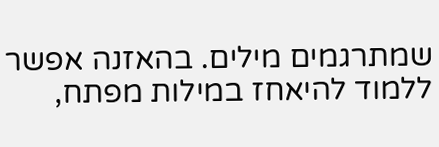שמתרגמים מילים. בהאזנה אפשר ללמוד להיאחז במילות מפתח,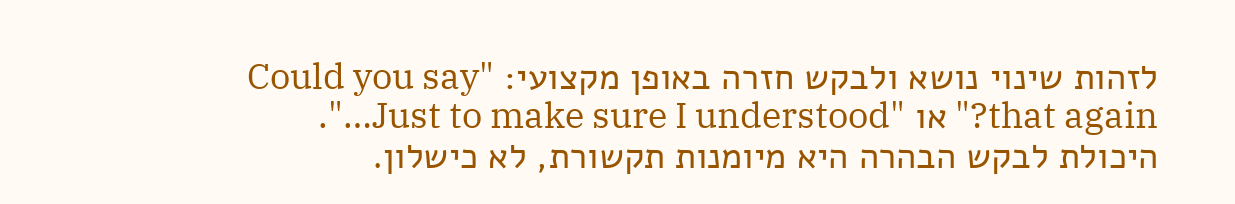לזהות שינוי נושא ולבקש חזרה באופן מקצועי: "Could you say that again?" או "Just to make sure I understood…". היכולת לבקש הבהרה היא מיומנות תקשורת, לא כישלון.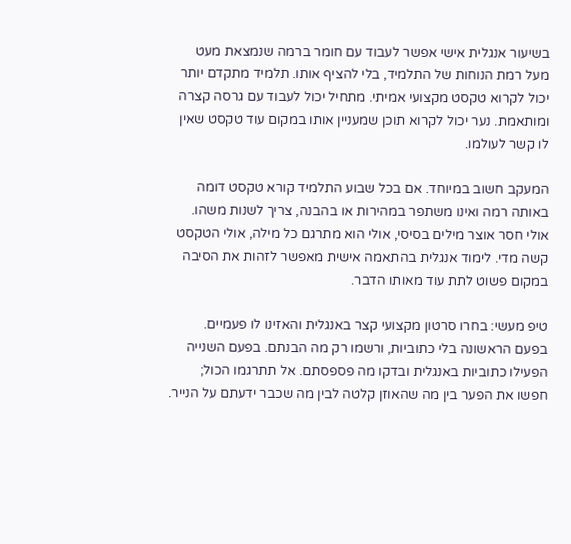בשיעור אנגלית אישי אפשר לעבוד עם חומר ברמה שנמצאת מעט מעל רמת הנוחות של התלמיד, בלי להציף אותו. תלמיד מתקדם יותר יכול לקרוא טקסט מקצועי אמיתי. מתחיל יכול לעבוד עם גרסה קצרה ומותאמת. נער יכול לקרוא תוכן שמעניין אותו במקום עוד טקסט שאין לו קשר לעולמו.

המעקב חשוב במיוחד. אם בכל שבוע התלמיד קורא טקסט דומה באותה רמה ואינו משתפר במהירות או בהבנה, צריך לשנות משהו. אולי חסר אוצר מילים בסיסי, אולי הוא מתרגם כל מילה, אולי הטקסט קשה מדי. לימוד אנגלית בהתאמה אישית מאפשר לזהות את הסיבה במקום פשוט לתת עוד מאותו הדבר.

טיפ מעשי: בחרו סרטון מקצועי קצר באנגלית והאזינו לו פעמיים. בפעם הראשונה בלי כתוביות, ורשמו רק מה הבנתם. בפעם השנייה הפעילו כתוביות באנגלית ובדקו מה פספסתם. אל תתרגמו הכול; חפשו את הפער בין מה שהאוזן קלטה לבין מה שכבר ידעתם על הנייר.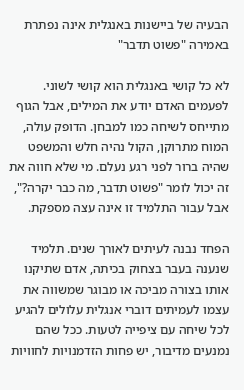הבעיה של ביישנות באנגלית אינה נפתרת באמירה "פשוט תדבר"

לא כל קושי באנגלית הוא קושי לשוני. לפעמים האדם יודע את המילים, אבל הגוף מתייחס לשיחה כמו למבחן. הדופק עולה, המוח מתרוקן, הקול נהיה חלש והמשפט שהיה ברור לפני רגע נעלם. מי שלא חווה את זה יכול לומר "פשוט תדבר, מה כבר יקרה?", אבל עבור התלמיד זו אינה עצה מספקת.

הפחד נבנה לעיתים לאורך שנים. תלמיד שנענה בעבר בצחוק בכיתה, אדם שתיקנו אותו בצורה מביכה או מבוגר שמשווה את עצמו לעמיתים דוברי אנגלית עלולים להגיע לכל שיחה עם ציפייה לטעות. ככל שהם נמנעים מדיבור, יש פחות הזדמנויות לחוויות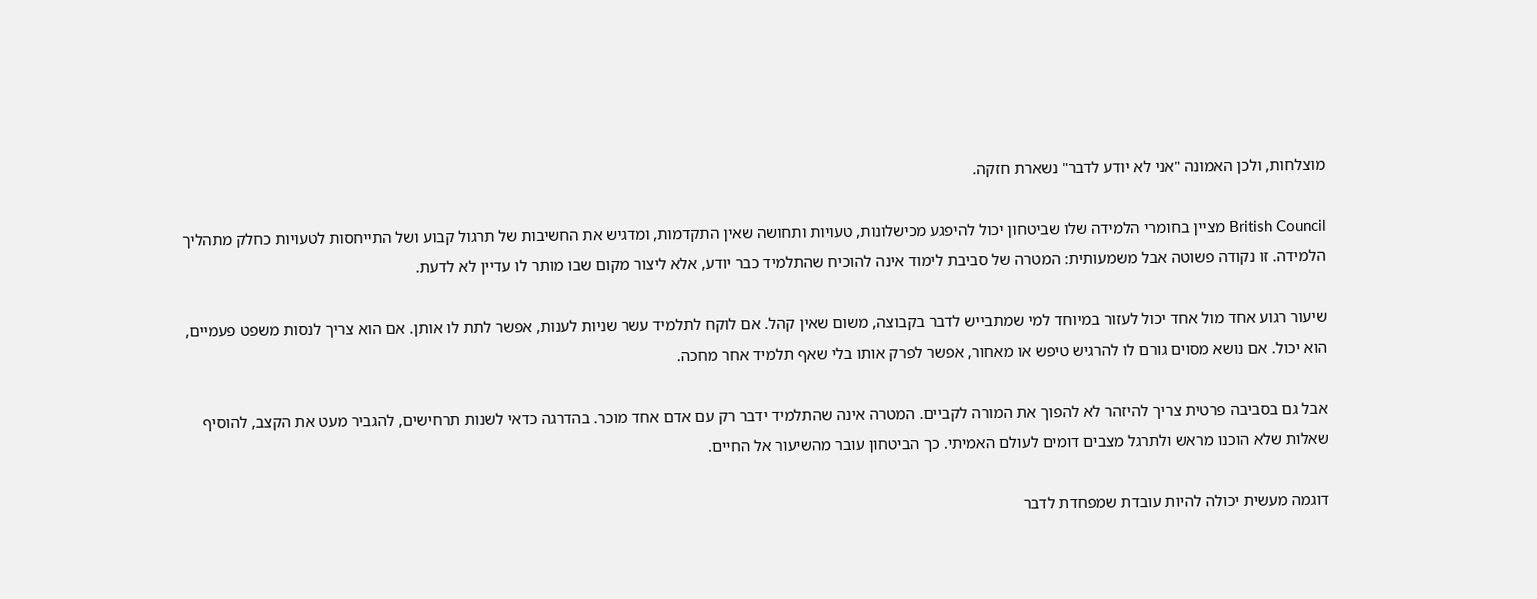מוצלחות, ולכן האמונה "אני לא יודע לדבר" נשארת חזקה.

British Council מציין בחומרי הלמידה שלו שביטחון יכול להיפגע מכישלונות, טעויות ותחושה שאין התקדמות, ומדגיש את החשיבות של תרגול קבוע ושל התייחסות לטעויות כחלק מתהליך הלמידה. זו נקודה פשוטה אבל משמעותית: המטרה של סביבת לימוד אינה להוכיח שהתלמיד כבר יודע, אלא ליצור מקום שבו מותר לו עדיין לא לדעת.

שיעור רגוע אחד מול אחד יכול לעזור במיוחד למי שמתבייש לדבר בקבוצה, משום שאין קהל. אם לוקח לתלמיד עשר שניות לענות, אפשר לתת לו אותן. אם הוא צריך לנסות משפט פעמיים, הוא יכול. אם נושא מסוים גורם לו להרגיש טיפש או מאחור, אפשר לפרק אותו בלי שאף תלמיד אחר מחכה.

אבל גם בסביבה פרטית צריך להיזהר לא להפוך את המורה לקביים. המטרה אינה שהתלמיד ידבר רק עם אדם אחד מוכר. בהדרגה כדאי לשנות תרחישים, להגביר מעט את הקצב, להוסיף שאלות שלא הוכנו מראש ולתרגל מצבים דומים לעולם האמיתי. כך הביטחון עובר מהשיעור אל החיים.

דוגמה מעשית יכולה להיות עובדת שמפחדת לדבר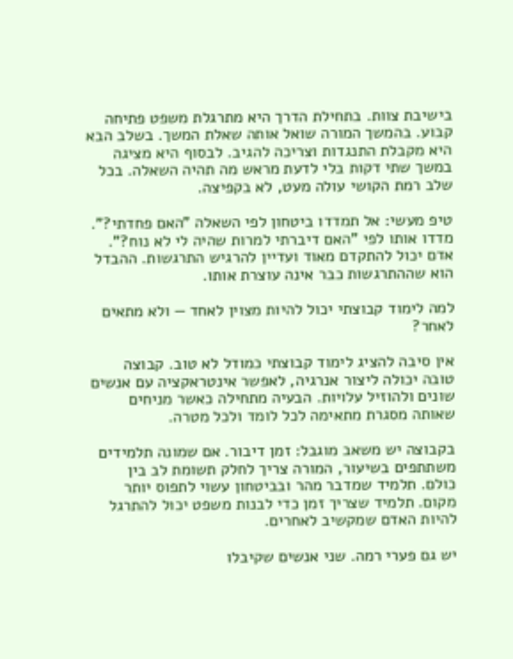בישיבת צוות. בתחילת הדרך היא מתרגלת משפט פתיחה קבוע. בהמשך המורה שואל אותה שאלת המשך. בשלב הבא היא מקבלת התנגדות וצריכה להגיב. לבסוף היא מציגה במשך שתי דקות בלי לדעת מראש מה תהיה השאלה. בכל שלב רמת הקושי עולה מעט, לא בקפיצה.

טיפ מעשי: אל תמדדו ביטחון לפי השאלה "האם פחדתי?". מדדו אותו לפי "האם דיברתי למרות שהיה לי לא נוח?". אדם יכול להתקדם מאוד ועדיין להרגיש התרגשות. ההבדל הוא שההתרגשות כבר אינה עוצרת אותו.

למה לימוד קבוצתי יכול להיות מצוין לאחד — ולא מתאים לאחר?

אין סיבה להציג לימוד קבוצתי כמודל לא טוב. קבוצה טובה יכולה ליצור אנרגיה, לאפשר אינטראקציה עם אנשים שונים ולהוזיל עלויות. הבעיה מתחילה כאשר מניחים שאותה מסגרת מתאימה לכל לומד ולכל מטרה.

בקבוצה יש משאב מוגבל: זמן דיבור. אם שמונה תלמידים משתתפים בשיעור, המורה צריך לחלק תשומת לב בין כולם. תלמיד שמדבר מהר ובביטחון עשוי לתפוס יותר מקום. תלמיד שצריך זמן כדי לבנות משפט יכול להתרגל להיות האדם שמקשיב לאחרים.

יש גם פערי רמה. שני אנשים שקיבלו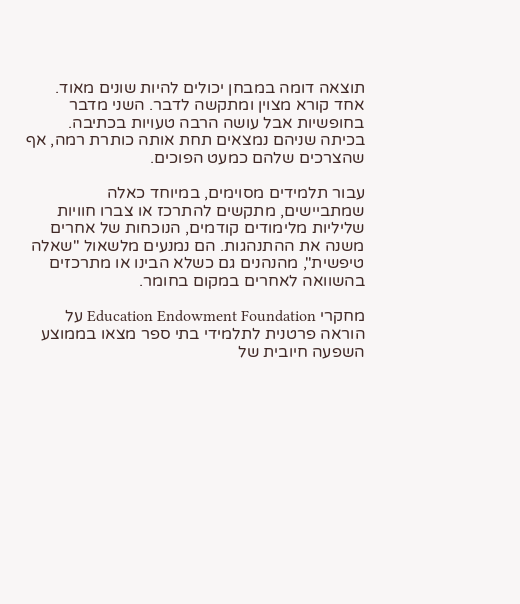תוצאה דומה במבחן יכולים להיות שונים מאוד. אחד קורא מצוין ומתקשה לדבר. השני מדבר בחופשיות אבל עושה הרבה טעויות בכתיבה. בכיתה שניהם נמצאים תחת אותה כותרת רמה, אף שהצרכים שלהם כמעט הפוכים.

עבור תלמידים מסוימים, במיוחד כאלה שמתביישים, מתקשים להתרכז או צברו חוויות שליליות מלימודים קודמים, הנוכחות של אחרים משנה את ההתנהגות. הם נמנעים מלשאול "שאלה טיפשית", מהנהנים גם כשלא הבינו או מתרכזים בהשוואה לאחרים במקום בחומר.

מחקרי Education Endowment Foundation על הוראה פרטנית לתלמידי בתי ספר מצאו בממוצע השפעה חיובית של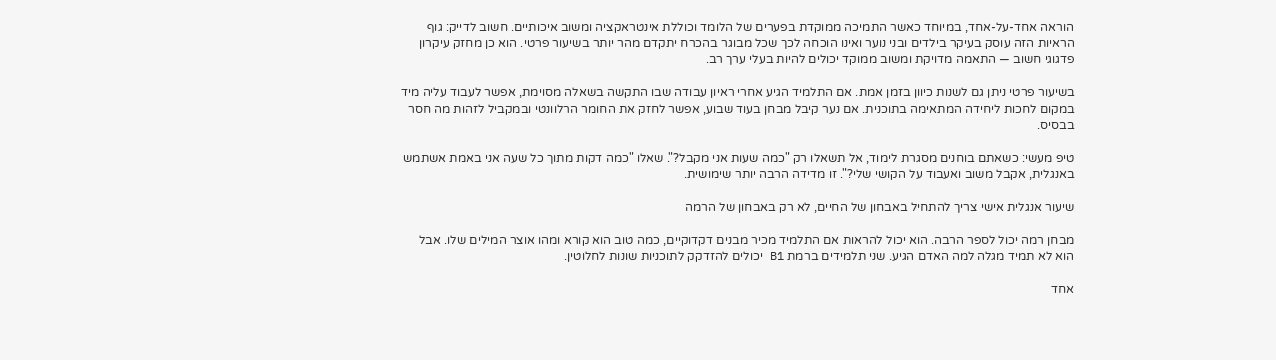הוראה אחד-על-אחד, במיוחד כאשר התמיכה ממוקדת בפערים של הלומד וכוללת אינטראקציה ומשוב איכותיים. חשוב לדייק: גוף הראיות הזה עוסק בעיקר בילדים ובני נוער ואינו הוכחה לכך שכל מבוגר בהכרח יתקדם מהר יותר בשיעור פרטי. הוא כן מחזק עיקרון פדגוגי חשוב — התאמה מדויקת ומשוב ממוקד יכולים להיות בעלי ערך רב.

בשיעור פרטי ניתן גם לשנות כיוון בזמן אמת. אם התלמיד הגיע אחרי ראיון עבודה שבו התקשה בשאלה מסוימת, אפשר לעבוד עליה מיד במקום לחכות ליחידה המתאימה בתוכנית. אם נער קיבל מבחן בעוד שבוע, אפשר לחזק את החומר הרלוונטי ובמקביל לזהות מה חסר בבסיס.

טיפ מעשי: כשאתם בוחנים מסגרת לימוד, אל תשאלו רק "כמה שעות אני מקבל?". שאלו "כמה דקות מתוך כל שעה אני באמת אשתמש באנגלית, אקבל משוב ואעבוד על הקושי שלי?". זו מדידה הרבה יותר שימושית.

שיעור אנגלית אישי צריך להתחיל באבחון של החיים, לא רק באבחון של הרמה

מבחן רמה יכול לספר הרבה. הוא יכול להראות אם התלמיד מכיר מבנים דקדוקיים, כמה טוב הוא קורא ומהו אוצר המילים שלו. אבל הוא לא תמיד מגלה למה האדם הגיע. שני תלמידים ברמת B1 יכולים להזדקק לתוכניות שונות לחלוטין.

אחד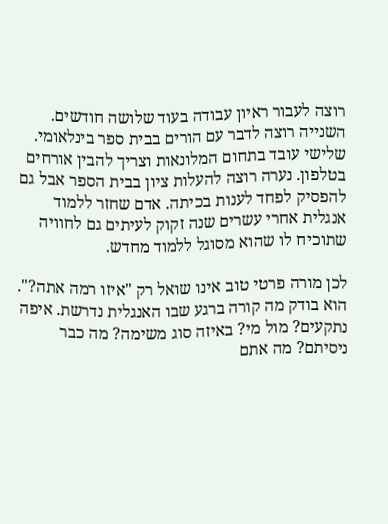רוצה לעבור ראיון עבודה בעוד שלושה חודשים. השנייה רוצה לדבר עם הורים בבית ספר בינלאומי. שלישי עובד בתחום המלונאות וצריך להבין אורחים בטלפון. נערה רוצה להעלות ציון בבית הספר אבל גם להפסיק לפחד לענות בכיתה. אדם שחזר ללמוד אנגלית אחרי עשרים שנה זקוק לעיתים גם לחוויה שתוכיח לו שהוא מסוגל ללמוד מחדש.

לכן מורה פרטי טוב אינו שואל רק "איזו רמה אתה?". הוא בודק מה קורה ברגע שבו האנגלית נדרשת. איפה נתקעים? מול מי? באיזה סוג משימה? מה כבר ניסיתם? מה אתם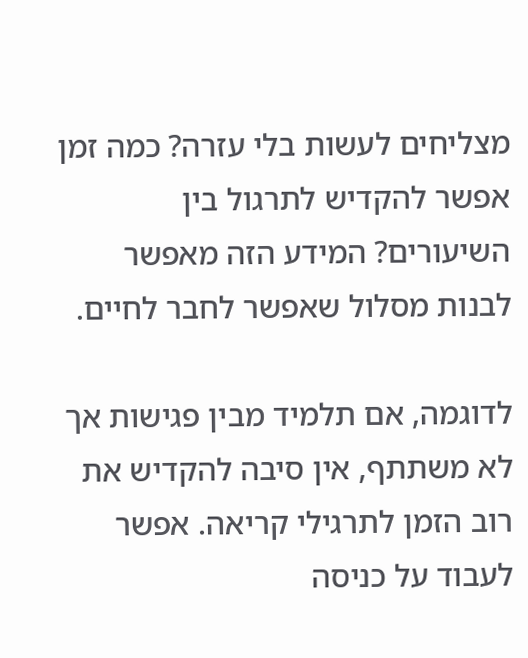מצליחים לעשות בלי עזרה? כמה זמן אפשר להקדיש לתרגול בין השיעורים? המידע הזה מאפשר לבנות מסלול שאפשר לחבר לחיים.

לדוגמה, אם תלמיד מבין פגישות אך לא משתתף, אין סיבה להקדיש את רוב הזמן לתרגילי קריאה. אפשר לעבוד על כניסה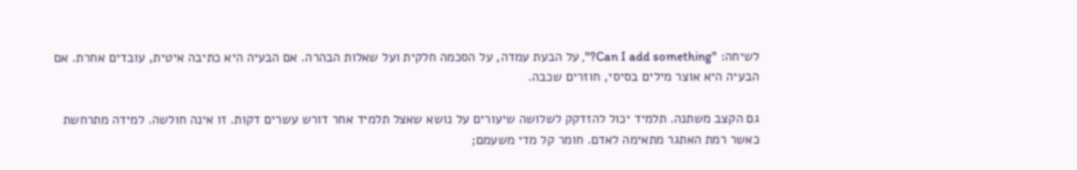לשיחה: "Can I add something?", על הבעת עמדה, על הסכמה חלקית ועל שאלות הבהרה. אם הבעיה היא כתיבה איטית, עובדים אחרת. אם הבעיה היא אוצר מילים בסיסי, חוזרים שכבה.

גם הקצב משתנה. תלמיד יכול להזדקק לשלושה שיעורים על נושא שאצל תלמיד אחר דורש עשרים דקות. זו אינה חולשה. למידה מתרחשת כאשר רמת האתגר מתאימה לאדם. חומר קל מדי משעמם;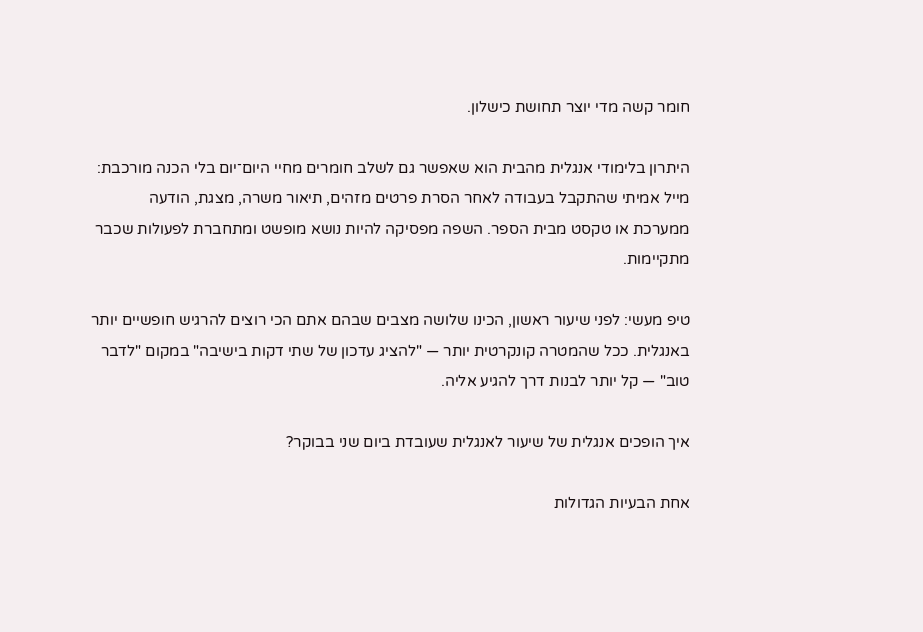חומר קשה מדי יוצר תחושת כישלון.

היתרון בלימודי אנגלית מהבית הוא שאפשר גם לשלב חומרים מחיי היום־יום בלי הכנה מורכבת: מייל אמיתי שהתקבל בעבודה לאחר הסרת פרטים מזהים, תיאור משרה, מצגת, הודעה ממערכת או טקסט מבית הספר. השפה מפסיקה להיות נושא מופשט ומתחברת לפעולות שכבר מתקיימות.

טיפ מעשי: לפני שיעור ראשון, הכינו שלושה מצבים שבהם אתם הכי רוצים להרגיש חופשיים יותר באנגלית. ככל שהמטרה קונקרטית יותר — "להציג עדכון של שתי דקות בישיבה" במקום "לדבר טוב" — קל יותר לבנות דרך להגיע אליה.

איך הופכים אנגלית של שיעור לאנגלית שעובדת ביום שני בבוקר?

אחת הבעיות הגדולות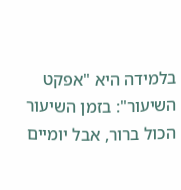בלמידה היא "אפקט השיעור": בזמן השיעור הכול ברור, אבל יומיים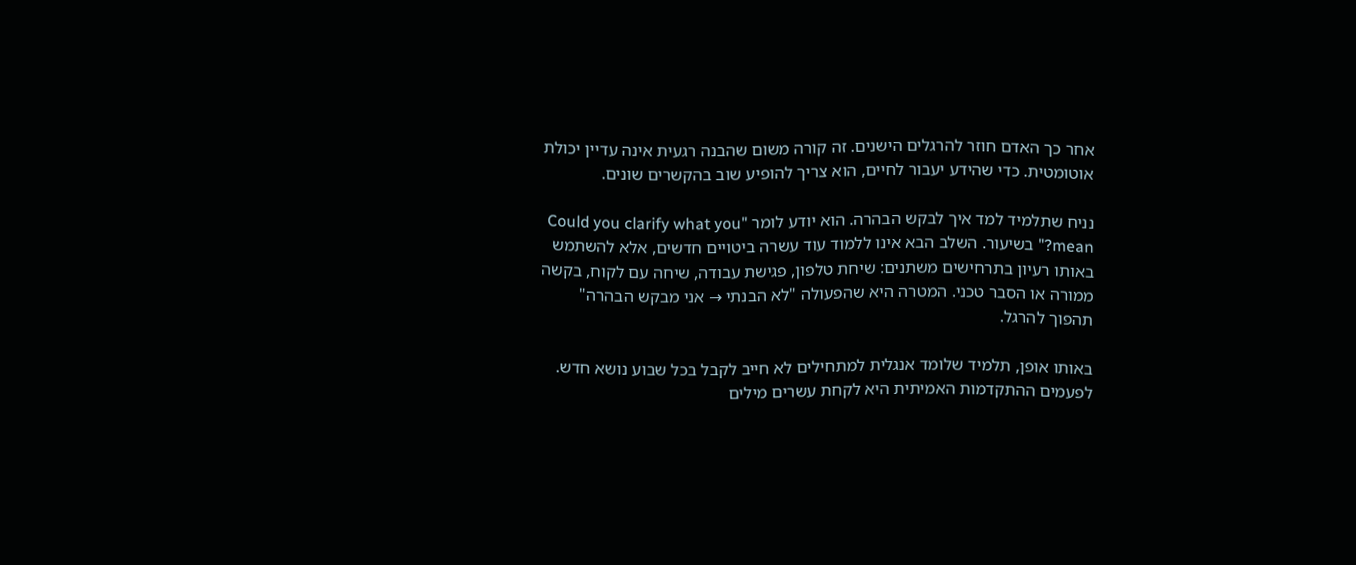אחר כך האדם חוזר להרגלים הישנים. זה קורה משום שהבנה רגעית אינה עדיין יכולת אוטומטית. כדי שהידע יעבור לחיים, הוא צריך להופיע שוב בהקשרים שונים.

נניח שתלמיד למד איך לבקש הבהרה. הוא יודע לומר "Could you clarify what you mean?" בשיעור. השלב הבא אינו ללמוד עוד עשרה ביטויים חדשים, אלא להשתמש באותו רעיון בתרחישים משתנים: שיחת טלפון, פגישת עבודה, שיחה עם לקוח, בקשה ממורה או הסבר טכני. המטרה היא שהפעולה "לא הבנתי → אני מבקש הבהרה" תהפוך להרגל.

באותו אופן, תלמיד שלומד אנגלית למתחילים לא חייב לקבל בכל שבוע נושא חדש. לפעמים ההתקדמות האמיתית היא לקחת עשרים מילים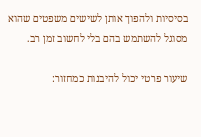בסיסיות ולהפוך אותן לשישים משפטים שהוא מסוגל להשתמש בהם בלי לחשוב זמן רב.

שיעור פרטי יכול להיבנות כמחזור: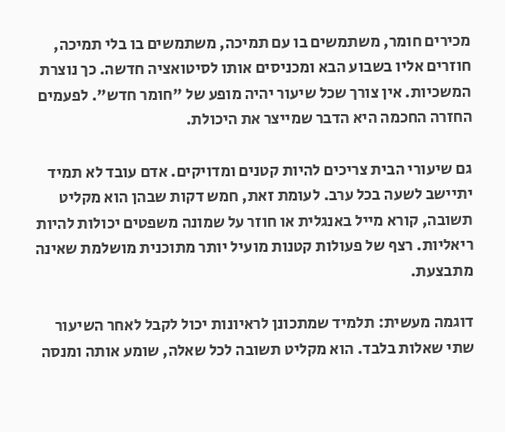מכירים חומר, משתמשים בו עם תמיכה, משתמשים בו בלי תמיכה, חוזרים אליו בשבוע הבא ומכניסים אותו לסיטואציה חדשה. כך נוצרת המשכיות. אין צורך שכל שיעור יהיה מופע של "חומר חדש". לפעמים החזרה החכמה היא הדבר שמייצר את היכולת.

גם שיעורי הבית צריכים להיות קטנים ומדויקים. אדם עובד לא תמיד יתיישב לשעה בכל ערב. לעומת זאת, חמש דקות שבהן הוא מקליט תשובה, קורא מייל באנגלית או חוזר על שמונה משפטים יכולות להיות ריאליות. רצף של פעולות קטנות מועיל יותר מתוכנית מושלמת שאינה מתבצעת.

דוגמה מעשית: תלמיד שמתכונן לראיונות יכול לקבל לאחר השיעור שתי שאלות בלבד. הוא מקליט תשובה לכל שאלה, שומע אותה ומנסה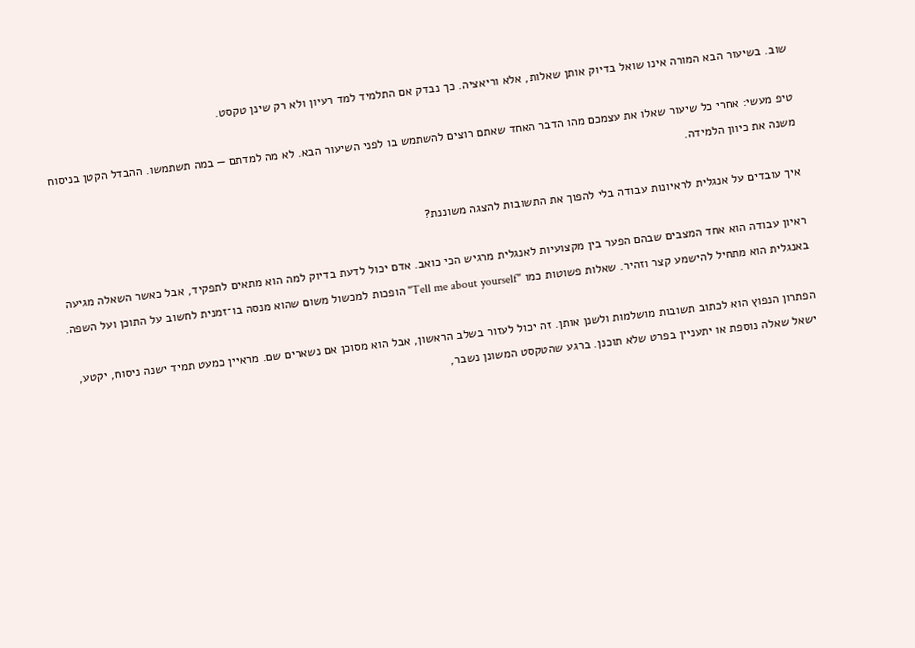שוב. בשיעור הבא המורה אינו שואל בדיוק אותן שאלות, אלא וריאציה. כך נבדק אם התלמיד למד רעיון ולא רק שינן טקסט.

טיפ מעשי: אחרי כל שיעור שאלו את עצמכם מהו הדבר האחד שאתם רוצים להשתמש בו לפני השיעור הבא. לא מה למדתם — במה תשתמשו. ההבדל הקטן בניסוח משנה את כיוון הלמידה.

איך עובדים על אנגלית לראיונות עבודה בלי להפוך את התשובות להצגה משוננת?

ראיון עבודה הוא אחד המצבים שבהם הפער בין מקצועיות לאנגלית מרגיש הכי כואב. אדם יכול לדעת בדיוק למה הוא מתאים לתפקיד, אבל כאשר השאלה מגיעה באנגלית הוא מתחיל להישמע קצר וזהיר. שאלות פשוטות כמו "Tell me about yourself" הופכות למכשול משום שהוא מנסה בו־זמנית לחשוב על התוכן ועל השפה.

הפתרון הנפוץ הוא לכתוב תשובות מושלמות ולשנן אותן. זה יכול לעזור בשלב הראשון, אבל הוא מסוכן אם נשארים שם. מראיין כמעט תמיד ישנה ניסוח, יקטע, ישאל שאלה נוספת או יתעניין בפרט שלא תוכנן. ברגע שהטקסט המשונן נשבר,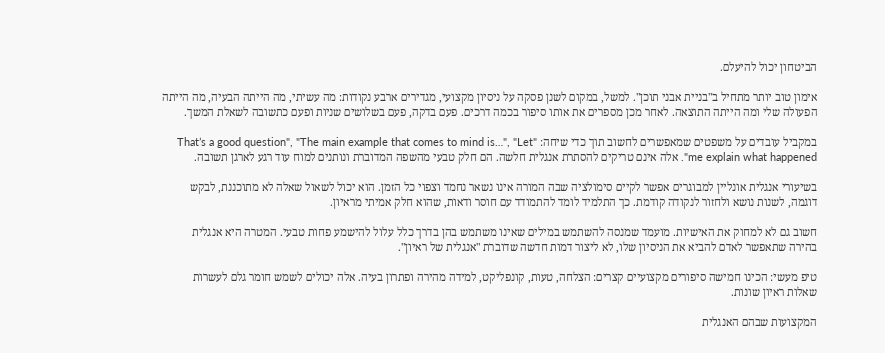הביטחון יכול להיעלם.

אימון טוב יותר מתחיל ב"בניית אבני תוכן". למשל, במקום לשנן פסקה על ניסיון מקצועי, מגדירים ארבע נקודות: מה עשיתי, מה הייתה הבעיה, מה הייתה הפעולה שלי ומה הייתה התוצאה. לאחר מכן מספרים את אותו סיפור בכמה דרכים. פעם בדקה, פעם בשלושים שניות ופעם כתשובה לשאלת המשך.

במקביל עובדים על משפטים שמאפשרים לחשוב תוך כדי שיחה: "That’s a good question", "The main example that comes to mind is…", "Let me explain what happened". אלה אינם טריקים להסתרת אנגלית חלשה. הם חלק טבעי מהשפה המדוברת ונותנים למוח עוד רגע לארגן תשובה.

בשיעורי אנגלית אונליין למבוגרים אפשר לקיים סימולציה שבה המורה אינו נשאר נחמד וצפוי כל הזמן. הוא יכול לשאול שאלה לא מתוכננת, לבקש דוגמה, לשנות נושא ולחזור לנקודה קודמת. כך התלמיד לומד להתמודד עם חוסר ודאות, שהוא חלק אמיתי מראיון.

חשוב גם לא למחוק את האישיות. מועמד שמנסה להשתמש במילים שאינו משתמש בהן בדרך כלל עלול להישמע פחות טבעי. המטרה היא אנגלית בהירה שתאפשר לאדם להביא את הניסיון שלו, לא ליצור דמות חדשה שדוברת "אנגלית של ראיון".

טיפ מעשי: הכינו חמישה סיפורים מקצועיים קצרים: הצלחה, טעות, קונפליקט, למידה מהירה ופתרון בעיה. אלה יכולים לשמש חומר גלם לעשרות שאלות ראיון שונות.

המקצועות שבהם האנגלית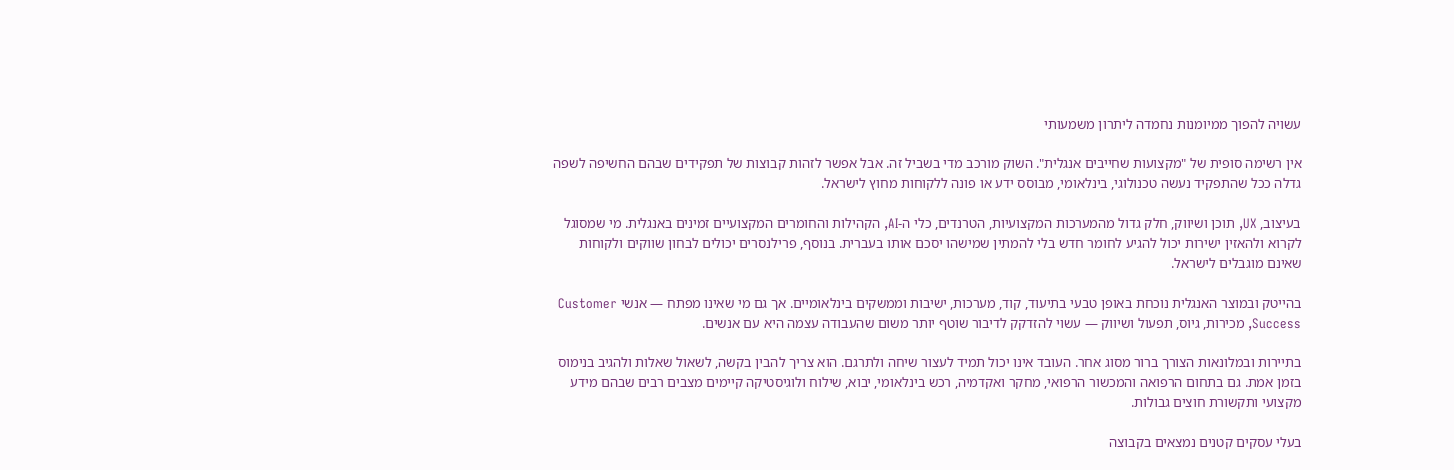עשויה להפוך ממיומנות נחמדה ליתרון משמעותי

אין רשימה סופית של "מקצועות שחייבים אנגלית". השוק מורכב מדי בשביל זה. אבל אפשר לזהות קבוצות של תפקידים שבהם החשיפה לשפה גדלה ככל שהתפקיד נעשה טכנולוגי, בינלאומי, מבוסס ידע או פונה ללקוחות מחוץ לישראל.

בעיצוב, UX, תוכן ושיווק, חלק גדול מהמערכות המקצועיות, הטרנדים, כלי ה-AI, הקהילות והחומרים המקצועיים זמינים באנגלית. מי שמסוגל לקרוא ולהאזין ישירות יכול להגיע לחומר חדש בלי להמתין שמישהו יסכם אותו בעברית. בנוסף, פרילנסרים יכולים לבחון שווקים ולקוחות שאינם מוגבלים לישראל.

בהייטק ובמוצר האנגלית נוכחת באופן טבעי בתיעוד, קוד, מערכות, ישיבות וממשקים בינלאומיים. אך גם מי שאינו מפתח — אנשי Customer Success, מכירות, גיוס, תפעול ושיווק — עשוי להזדקק לדיבור שוטף יותר משום שהעבודה עצמה היא עם אנשים.

בתיירות ובמלונאות הצורך ברור מסוג אחר. העובד אינו יכול תמיד לעצור שיחה ולתרגם. הוא צריך להבין בקשה, לשאול שאלות ולהגיב בנימוס בזמן אמת. גם בתחום הרפואה והמכשור הרפואי, מחקר ואקדמיה, רכש בינלאומי, יבוא, שילוח ולוגיסטיקה קיימים מצבים רבים שבהם מידע מקצועי ותקשורת חוצים גבולות.

בעלי עסקים קטנים נמצאים בקבוצה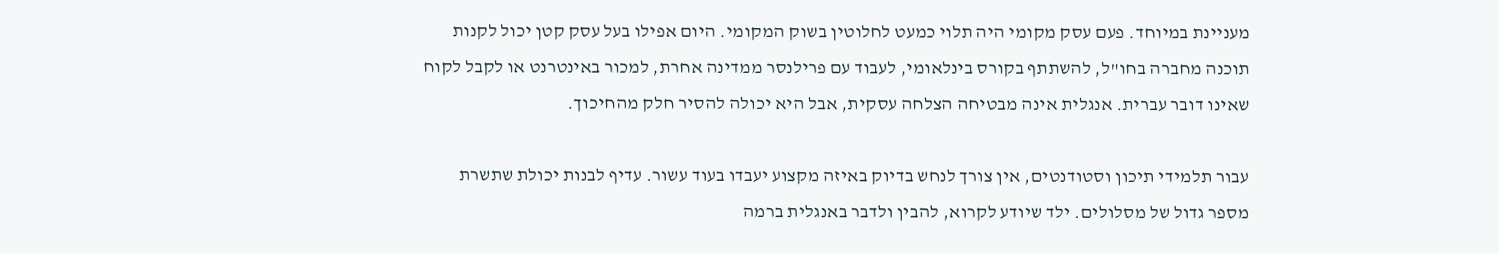מעניינת במיוחד. פעם עסק מקומי היה תלוי כמעט לחלוטין בשוק המקומי. היום אפילו בעל עסק קטן יכול לקנות תוכנה מחברה בחו"ל, להשתתף בקורס בינלאומי, לעבוד עם פרילנסר ממדינה אחרת, למכור באינטרנט או לקבל לקוח שאינו דובר עברית. אנגלית אינה מבטיחה הצלחה עסקית, אבל היא יכולה להסיר חלק מהחיכוך.

עבור תלמידי תיכון וסטודנטים, אין צורך לנחש בדיוק באיזה מקצוע יעבדו בעוד עשור. עדיף לבנות יכולת שתשרת מספר גדול של מסלולים. ילד שיודע לקרוא, להבין ולדבר באנגלית ברמה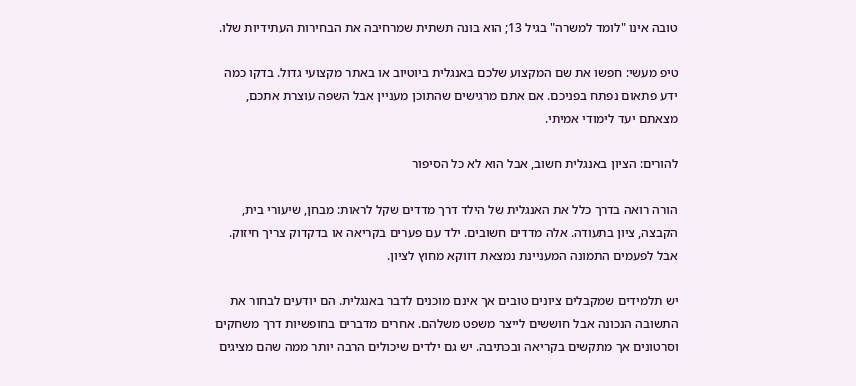טובה אינו "לומד למשרה" בגיל 13; הוא בונה תשתית שמרחיבה את הבחירות העתידיות שלו.

טיפ מעשי: חפשו את שם המקצוע שלכם באנגלית ביוטיוב או באתר מקצועי גדול. בדקו כמה ידע פתאום נפתח בפניכם. אם אתם מרגישים שהתוכן מעניין אבל השפה עוצרת אתכם, מצאתם יעד לימודי אמיתי.

להורים: הציון באנגלית חשוב, אבל הוא לא כל הסיפור

הורה רואה בדרך כלל את האנגלית של הילד דרך מדדים שקל לראות: מבחן, שיעורי בית, הקבצה, ציון בתעודה. אלה מדדים חשובים. ילד עם פערים בקריאה או בדקדוק צריך חיזוק. אבל לפעמים התמונה המעניינת נמצאת דווקא מחוץ לציון.

יש תלמידים שמקבלים ציונים טובים אך אינם מוכנים לדבר באנגלית. הם יודעים לבחור את התשובה הנכונה אבל חוששים לייצר משפט משלהם. אחרים מדברים בחופשיות דרך משחקים וסרטונים אך מתקשים בקריאה ובכתיבה. יש גם ילדים שיכולים הרבה יותר ממה שהם מציגים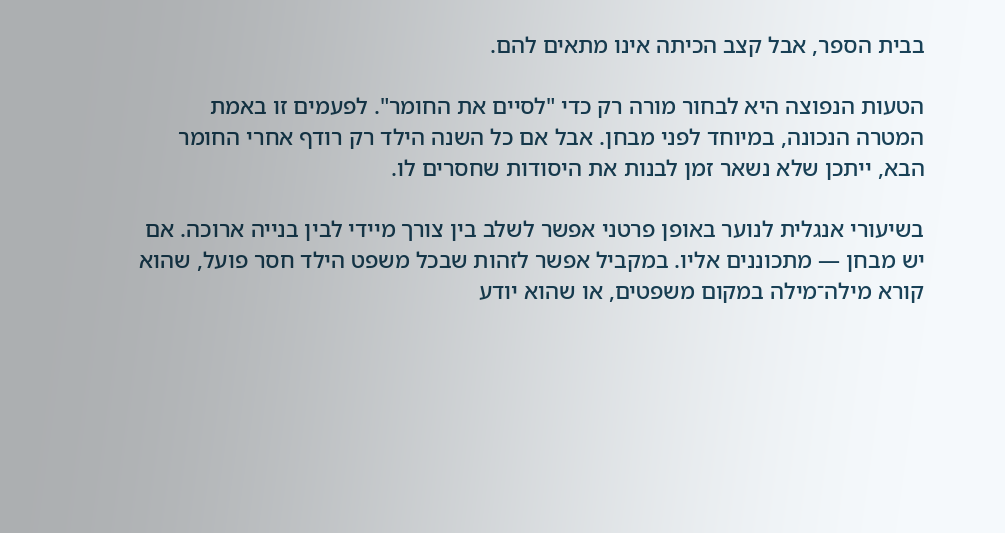בבית הספר, אבל קצב הכיתה אינו מתאים להם.

הטעות הנפוצה היא לבחור מורה רק כדי "לסיים את החומר". לפעמים זו באמת המטרה הנכונה, במיוחד לפני מבחן. אבל אם כל השנה הילד רק רודף אחרי החומר הבא, ייתכן שלא נשאר זמן לבנות את היסודות שחסרים לו.

בשיעורי אנגלית לנוער באופן פרטני אפשר לשלב בין צורך מיידי לבין בנייה ארוכה. אם יש מבחן — מתכוננים אליו. במקביל אפשר לזהות שבכל משפט הילד חסר פועל, שהוא קורא מילה־מילה במקום משפטים, או שהוא יודע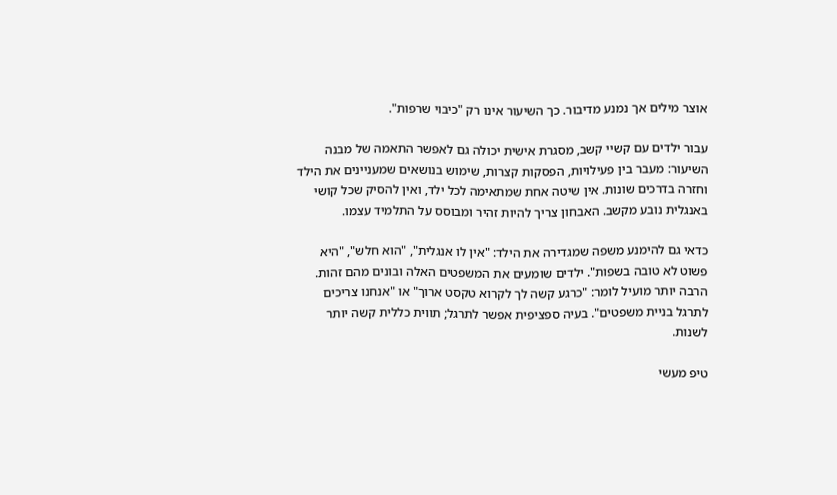אוצר מילים אך נמנע מדיבור. כך השיעור אינו רק "כיבוי שרפות".

עבור ילדים עם קשיי קשב, מסגרת אישית יכולה גם לאפשר התאמה של מבנה השיעור: מעבר בין פעילויות, הפסקות קצרות, שימוש בנושאים שמעניינים את הילד וחזרה בדרכים שונות. אין שיטה אחת שמתאימה לכל ילד, ואין להסיק שכל קושי באנגלית נובע מקשב. האבחון צריך להיות זהיר ומבוסס על התלמיד עצמו.

כדאי גם להימנע משפה שמגדירה את הילד: "אין לו אנגלית", "הוא חלש", "היא פשוט לא טובה בשפות". ילדים שומעים את המשפטים האלה ובונים מהם זהות. הרבה יותר מועיל לומר: "כרגע קשה לך לקרוא טקסט ארוך" או "אנחנו צריכים לתרגל בניית משפטים". בעיה ספציפית אפשר לתרגל; תווית כללית קשה יותר לשנות.

טיפ מעשי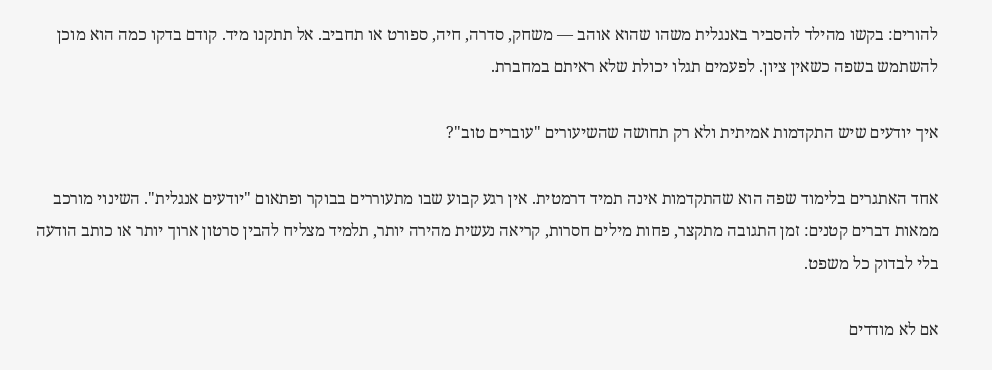להורים: בקשו מהילד להסביר באנגלית משהו שהוא אוהב — משחק, סדרה, חיה, ספורט או תחביב. אל תתקנו מיד. קודם בדקו כמה הוא מוכן להשתמש בשפה כשאין ציון. לפעמים תגלו יכולת שלא ראיתם במחברת.

איך יודעים שיש התקדמות אמיתית ולא רק תחושה שהשיעורים "עוברים טוב"?

אחד האתגרים בלימוד שפה הוא שהתקדמות אינה תמיד דרמטית. אין רגע קבוע שבו מתעוררים בבוקר ופתאום "יודעים אנגלית". השינוי מורכב ממאות דברים קטנים: זמן התגובה מתקצר, פחות מילים חסרות, קריאה נעשית מהירה יותר, תלמיד מצליח להבין סרטון ארוך יותר או כותב הודעה בלי לבדוק כל משפט.

אם לא מודדים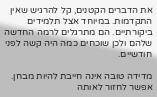את הדברים הקטנים, קל להרגיש שאין התקדמות. במיוחד אצל תלמידים ביקורתיים. הם מתרגלים לרמה החדשה שלהם ולכן שוכחים כמה היה קשה לפני חודשיים.

מדידה טובה אינה חייבת להיות מבחן. אפשר לחזור לאותה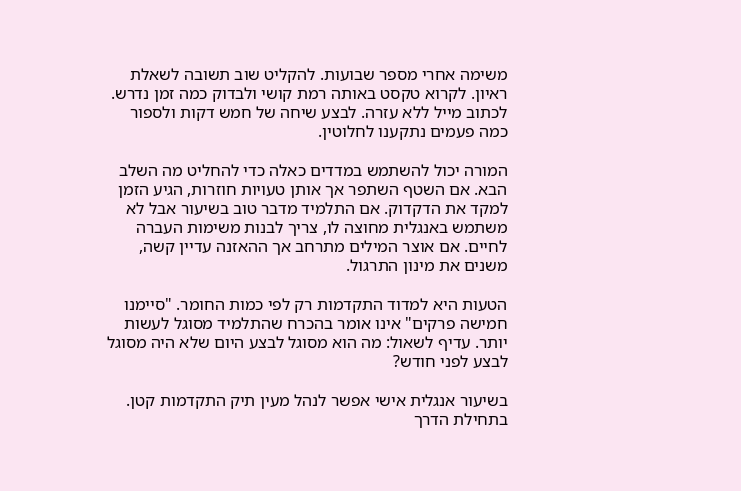משימה אחרי מספר שבועות. להקליט שוב תשובה לשאלת ראיון. לקרוא טקסט באותה רמת קושי ולבדוק כמה זמן נדרש. לכתוב מייל ללא עזרה. לבצע שיחה של חמש דקות ולספור כמה פעמים נתקענו לחלוטין.

המורה יכול להשתמש במדדים כאלה כדי להחליט מה השלב הבא. אם השטף השתפר אך אותן טעויות חוזרות, הגיע הזמן למקד את הדקדוק. אם התלמיד מדבר טוב בשיעור אבל לא משתמש באנגלית מחוצה לו, צריך לבנות משימות העברה לחיים. אם אוצר המילים מתרחב אך ההאזנה עדיין קשה, משנים את מינון התרגול.

הטעות היא למדוד התקדמות רק לפי כמות החומר. "סיימנו חמישה פרקים" אינו אומר בהכרח שהתלמיד מסוגל לעשות יותר. עדיף לשאול: מה הוא מסוגל לבצע היום שלא היה מסוגל לבצע לפני חודש?

בשיעור אנגלית אישי אפשר לנהל מעין תיק התקדמות קטן. בתחילת הדרך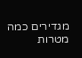מגדירים כמה מטרות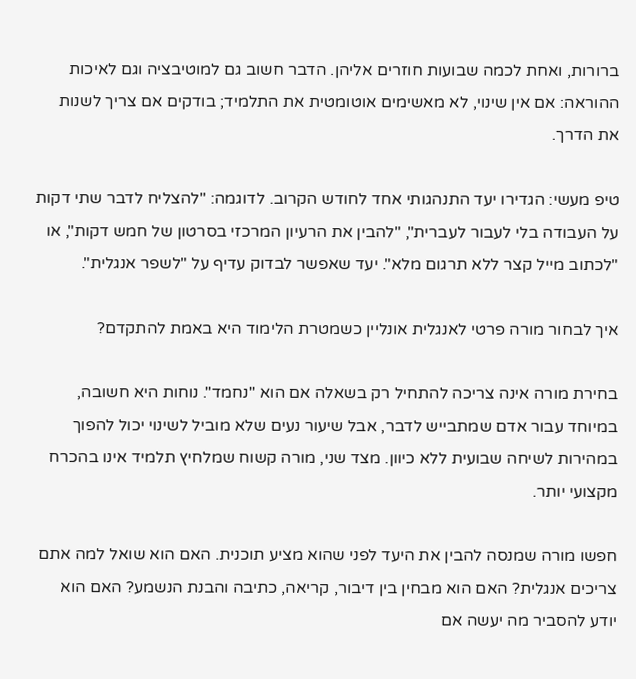ברורות, ואחת לכמה שבועות חוזרים אליהן. הדבר חשוב גם למוטיבציה וגם לאיכות ההוראה: אם אין שינוי, לא מאשימים אוטומטית את התלמיד; בודקים אם צריך לשנות את הדרך.

טיפ מעשי: הגדירו יעד התנהגותי אחד לחודש הקרוב. לדוגמה: "להצליח לדבר שתי דקות על העבודה בלי לעבור לעברית", "להבין את הרעיון המרכזי בסרטון של חמש דקות", או "לכתוב מייל קצר ללא תרגום מלא". יעד שאפשר לבדוק עדיף על "לשפר אנגלית".

איך לבחור מורה פרטי לאנגלית אונליין כשמטרת הלימוד היא באמת להתקדם?

בחירת מורה אינה צריכה להתחיל רק בשאלה אם הוא "נחמד". נוחות היא חשובה, במיוחד עבור אדם שמתבייש לדבר, אבל שיעור נעים שלא מוביל לשינוי יכול להפוך במהירות לשיחה שבועית ללא כיוון. מצד שני, מורה קשוח שמלחיץ תלמיד אינו בהכרח מקצועי יותר.

חפשו מורה שמנסה להבין את היעד לפני שהוא מציע תוכנית. האם הוא שואל למה אתם צריכים אנגלית? האם הוא מבחין בין דיבור, קריאה, כתיבה והבנת הנשמע? האם הוא יודע להסביר מה יעשה אם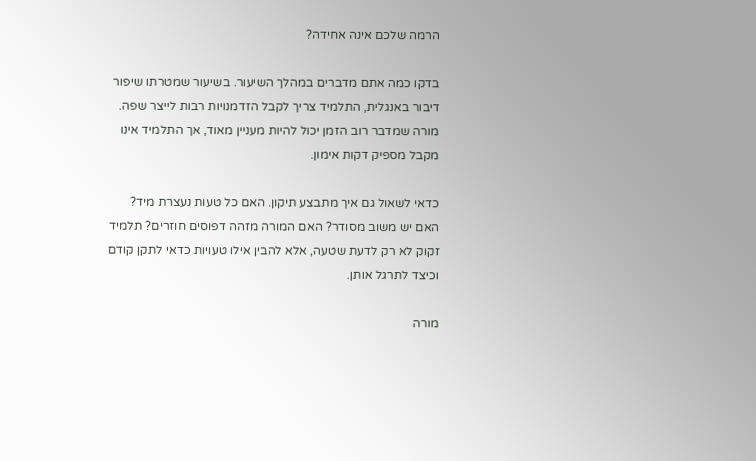הרמה שלכם אינה אחידה?

בדקו כמה אתם מדברים במהלך השיעור. בשיעור שמטרתו שיפור דיבור באנגלית, התלמיד צריך לקבל הזדמנויות רבות לייצר שפה. מורה שמדבר רוב הזמן יכול להיות מעניין מאוד, אך התלמיד אינו מקבל מספיק דקות אימון.

כדאי לשאול גם איך מתבצע תיקון. האם כל טעות נעצרת מיד? האם יש משוב מסודר? האם המורה מזהה דפוסים חוזרים? תלמיד זקוק לא רק לדעת שטעה, אלא להבין אילו טעויות כדאי לתקן קודם וכיצד לתרגל אותן.

מורה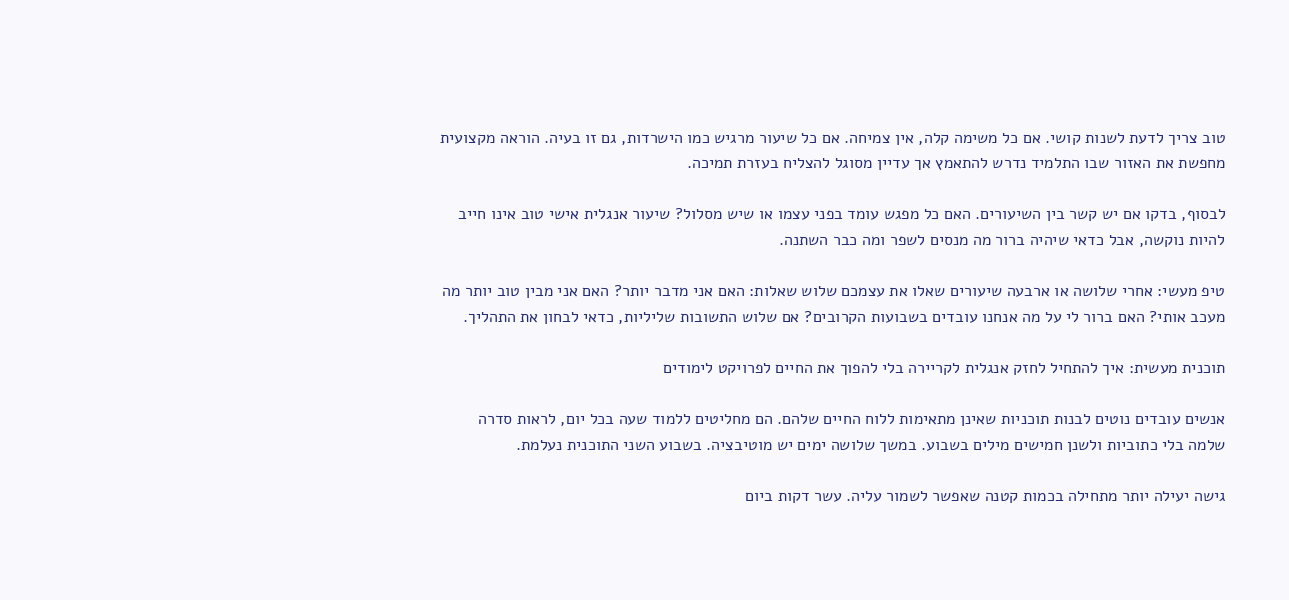טוב צריך לדעת לשנות קושי. אם כל משימה קלה, אין צמיחה. אם כל שיעור מרגיש כמו הישרדות, גם זו בעיה. הוראה מקצועית מחפשת את האזור שבו התלמיד נדרש להתאמץ אך עדיין מסוגל להצליח בעזרת תמיכה.

לבסוף, בדקו אם יש קשר בין השיעורים. האם כל מפגש עומד בפני עצמו או שיש מסלול? שיעור אנגלית אישי טוב אינו חייב להיות נוקשה, אבל כדאי שיהיה ברור מה מנסים לשפר ומה כבר השתנה.

טיפ מעשי: אחרי שלושה או ארבעה שיעורים שאלו את עצמכם שלוש שאלות: האם אני מדבר יותר? האם אני מבין טוב יותר מה מעכב אותי? האם ברור לי על מה אנחנו עובדים בשבועות הקרובים? אם שלוש התשובות שליליות, כדאי לבחון את התהליך.

תוכנית מעשית: איך להתחיל לחזק אנגלית לקריירה בלי להפוך את החיים לפרויקט לימודים

אנשים עובדים נוטים לבנות תוכניות שאינן מתאימות ללוח החיים שלהם. הם מחליטים ללמוד שעה בכל יום, לראות סדרה שלמה בלי כתוביות ולשנן חמישים מילים בשבוע. במשך שלושה ימים יש מוטיבציה. בשבוע השני התוכנית נעלמת.

גישה יעילה יותר מתחילה בכמות קטנה שאפשר לשמור עליה. עשר דקות ביום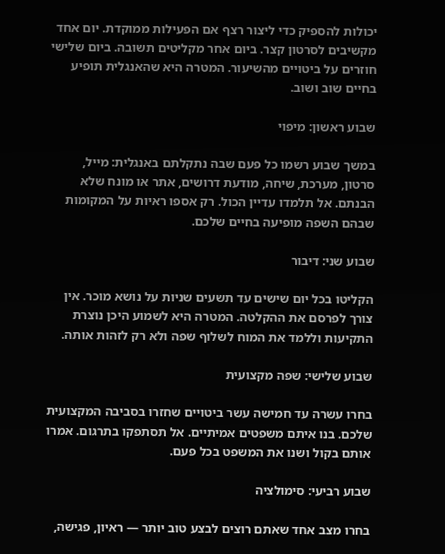יכולות להספיק כדי ליצור רצף אם הפעילות ממוקדת. יום אחד מקשיבים לסרטון קצר. ביום אחר מקליטים תשובה. ביום שלישי חוזרים על ביטויים מהשיעור. המטרה היא שהאנגלית תופיע בחיים שוב ושוב.

שבוע ראשון: מיפוי

במשך שבוע רשמו כל פעם שבה נתקלתם באנגלית: מייל, סרטון, מערכת, שיחה, מודעת דרושים, אתר או מונח שלא הבנתם. אל תלמדו עדיין הכול. רק אספו ראיות על המקומות שבהם השפה מופיעה בחיים שלכם.

שבוע שני: דיבור

הקליטו בכל יום שישים עד תשעים שניות על נושא מוכר. אין צורך לפרסם את ההקלטה. המטרה היא לשמוע היכן נוצרת התקיעות וללמד את המוח לשלוף שפה ולא רק לזהות אותה.

שבוע שלישי: שפה מקצועית

בחרו עשרה עד חמישה עשר ביטויים שחזרו בסביבה המקצועית שלכם. בנו איתם משפטים אמיתיים. אל תסתפקו בתרגום. אמרו אותם בקול ושנו את המשפט בכל פעם.

שבוע רביעי: סימולציה

בחרו מצב אחד שאתם רוצים לבצע טוב יותר — ראיון, פגישה,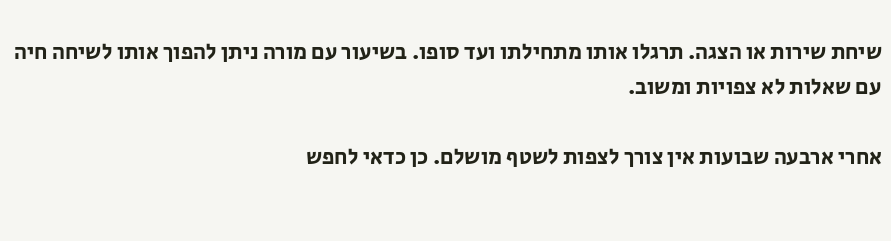שיחת שירות או הצגה. תרגלו אותו מתחילתו ועד סופו. בשיעור עם מורה ניתן להפוך אותו לשיחה חיה עם שאלות לא צפויות ומשוב.

אחרי ארבעה שבועות אין צורך לצפות לשטף מושלם. כן כדאי לחפש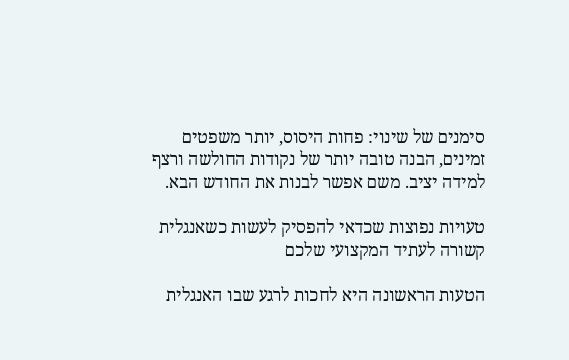סימנים של שינוי: פחות היסוס, יותר משפטים זמינים, הבנה טובה יותר של נקודות החולשה ורצף למידה יציב. משם אפשר לבנות את החודש הבא.

טעויות נפוצות שכדאי להפסיק לעשות כשאנגלית קשורה לעתיד המקצועי שלכם

הטעות הראשונה היא לחכות לרגע שבו האנגלית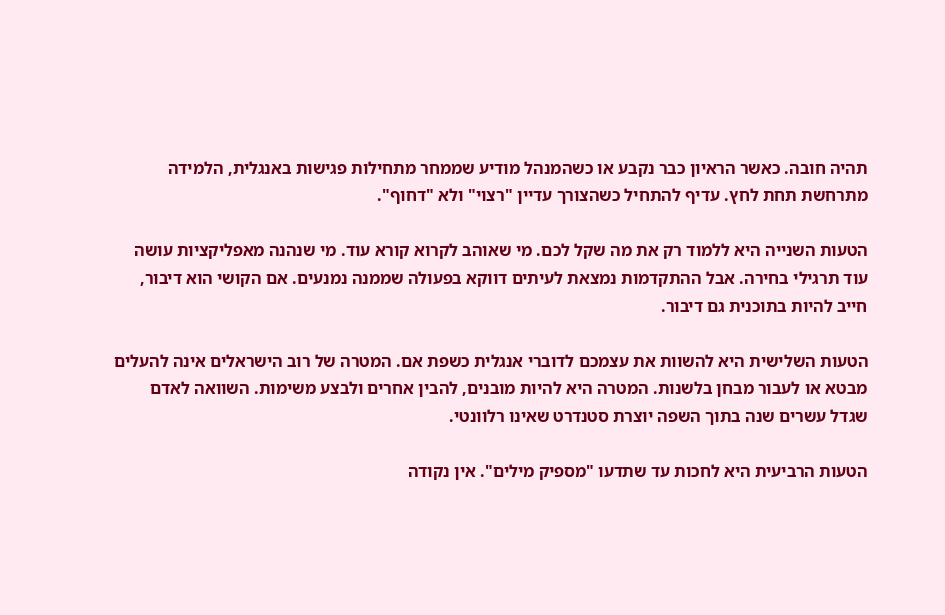תהיה חובה. כאשר הראיון כבר נקבע או כשהמנהל מודיע שממחר מתחילות פגישות באנגלית, הלמידה מתרחשת תחת לחץ. עדיף להתחיל כשהצורך עדיין "רצוי" ולא "דחוף".

הטעות השנייה היא ללמוד רק את מה שקל לכם. מי שאוהב לקרוא קורא עוד. מי שנהנה מאפליקציות עושה עוד תרגילי בחירה. אבל ההתקדמות נמצאת לעיתים דווקא בפעולה שממנה נמנעים. אם הקושי הוא דיבור, חייב להיות בתוכנית גם דיבור.

הטעות השלישית היא להשוות את עצמכם לדוברי אנגלית כשפת אם. המטרה של רוב הישראלים אינה להעלים מבטא או לעבור מבחן בלשנות. המטרה היא להיות מובנים, להבין אחרים ולבצע משימות. השוואה לאדם שגדל עשרים שנה בתוך השפה יוצרת סטנדרט שאינו רלוונטי.

הטעות הרביעית היא לחכות עד שתדעו "מספיק מילים". אין נקודה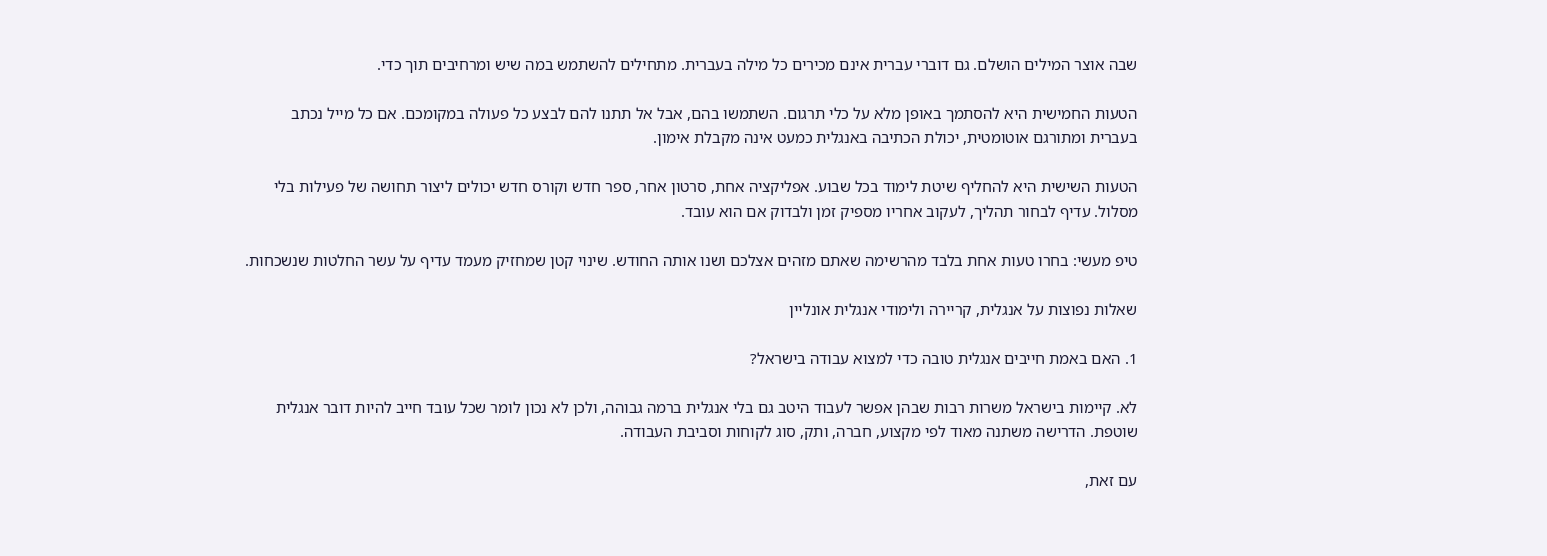שבה אוצר המילים הושלם. גם דוברי עברית אינם מכירים כל מילה בעברית. מתחילים להשתמש במה שיש ומרחיבים תוך כדי.

הטעות החמישית היא להסתמך באופן מלא על כלי תרגום. השתמשו בהם, אבל אל תתנו להם לבצע כל פעולה במקומכם. אם כל מייל נכתב בעברית ומתורגם אוטומטית, יכולת הכתיבה באנגלית כמעט אינה מקבלת אימון.

הטעות השישית היא להחליף שיטת לימוד בכל שבוע. אפליקציה אחת, סרטון אחר, ספר חדש וקורס חדש יכולים ליצור תחושה של פעילות בלי מסלול. עדיף לבחור תהליך, לעקוב אחריו מספיק זמן ולבדוק אם הוא עובד.

טיפ מעשי: בחרו טעות אחת בלבד מהרשימה שאתם מזהים אצלכם ושנו אותה החודש. שינוי קטן שמחזיק מעמד עדיף על עשר החלטות שנשכחות.

שאלות נפוצות על אנגלית, קריירה ולימודי אנגלית אונליין

1. האם באמת חייבים אנגלית טובה כדי למצוא עבודה בישראל?

לא. קיימות בישראל משרות רבות שבהן אפשר לעבוד היטב גם בלי אנגלית ברמה גבוהה, ולכן לא נכון לומר שכל עובד חייב להיות דובר אנגלית שוטפת. הדרישה משתנה מאוד לפי מקצוע, חברה, ותק, סוג לקוחות וסביבת העבודה.

עם זאת,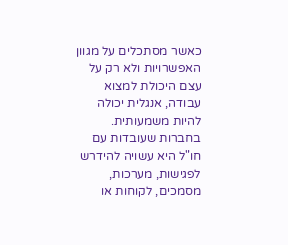כאשר מסתכלים על מגוון האפשרויות ולא רק על עצם היכולת למצוא עבודה, אנגלית יכולה להיות משמעותית. בחברות שעובדות עם חו"ל היא עשויה להידרש לפגישות, מערכות, מסמכים, לקוחות או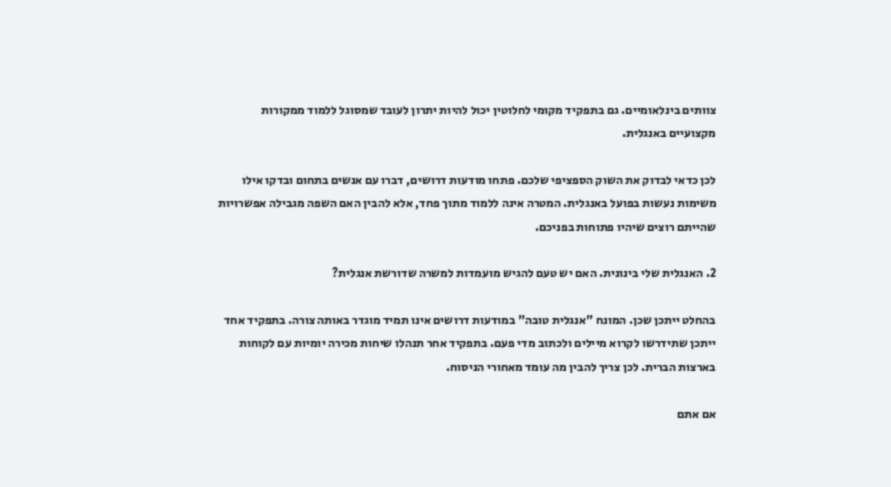צוותים בינלאומיים. גם בתפקיד מקומי לחלוטין יכול להיות יתרון לעובד שמסוגל ללמוד ממקורות מקצועיים באנגלית.

לכן כדאי לבדוק את השוק הספציפי שלכם. פתחו מודעות דרושים, דברו עם אנשים בתחום ובדקו אילו משימות נעשות בפועל באנגלית. המטרה אינה ללמוד מתוך פחד, אלא להבין האם השפה מגבילה אפשרויות שהייתם רוצים שיהיו פתוחות בפניכם.

2. האנגלית שלי בינונית. האם יש טעם להגיש מועמדות למשרה שדורשת אנגלית?

בהחלט ייתכן שכן. המונח "אנגלית טובה" במודעות דרושים אינו תמיד מוגדר באותה צורה. בתפקיד אחד ייתכן שתידרשו לקרוא מיילים ולכתוב מדי פעם. בתפקיד אחר תנהלו שיחות מכירה יומיות עם לקוחות בארצות הברית. לכן צריך להבין מה עומד מאחורי הניסוח.

אם אתם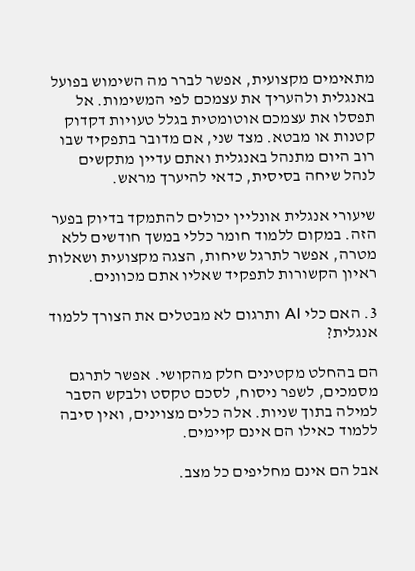מתאימים מקצועית, אפשר לברר מה השימוש בפועל באנגלית ולהעריך את עצמכם לפי המשימות. אל תפסלו את עצמכם אוטומטית בגלל טעויות דקדוק קטנות או מבטא. מצד שני, אם מדובר בתפקיד שבו רוב היום מתנהל באנגלית ואתם עדיין מתקשים לנהל שיחה בסיסית, כדאי להיערך מראש.

שיעורי אנגלית אונליין יכולים להתמקד בדיוק בפער הזה. במקום ללמוד חומר כללי במשך חודשים ללא מטרה, אפשר לתרגל שיחות, הצגה מקצועית ושאלות ראיון הקשורות לתפקיד שאליו אתם מכוונים.

3. האם כלי AI ותרגום לא מבטלים את הצורך ללמוד אנגלית?

הם בהחלט מקטינים חלק מהקושי. אפשר לתרגם מסמכים, לשפר ניסוח, לסכם טקסט ולבקש הסבר למילה בתוך שניות. אלה כלים מצוינים, ואין סיבה ללמוד כאילו הם אינם קיימים.

אבל הם אינם מחליפים כל מצב.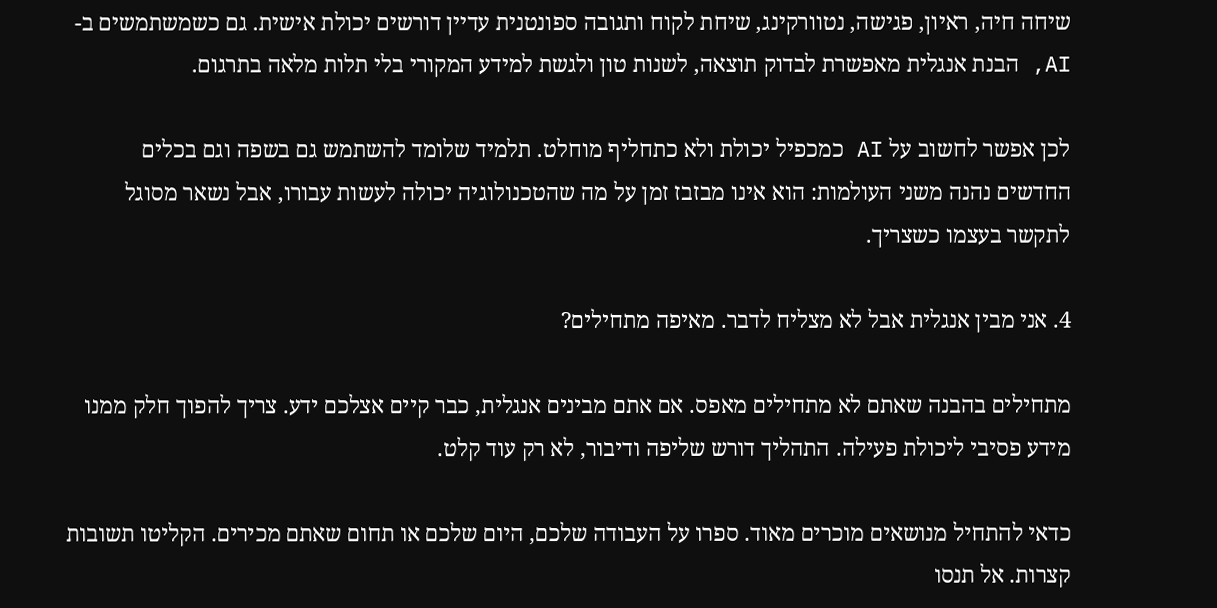שיחה חיה, ראיון, פגישה, נטוורקינג, שיחת לקוח ותגובה ספונטנית עדיין דורשים יכולת אישית. גם כשמשתמשים ב-AI, הבנת אנגלית מאפשרת לבדוק תוצאה, לשנות טון ולגשת למידע המקורי בלי תלות מלאה בתרגום.

לכן אפשר לחשוב על AI כמכפיל יכולת ולא כתחליף מוחלט. תלמיד שלומד להשתמש גם בשפה וגם בכלים החדשים נהנה משני העולמות: הוא אינו מבזבז זמן על מה שהטכנולוגיה יכולה לעשות עבורו, אבל נשאר מסוגל לתקשר בעצמו כשצריך.

4. אני מבין אנגלית אבל לא מצליח לדבר. מאיפה מתחילים?

מתחילים בהבנה שאתם לא מתחילים מאפס. אם אתם מבינים אנגלית, כבר קיים אצלכם ידע. צריך להפוך חלק ממנו מידע פסיבי ליכולת פעילה. התהליך דורש שליפה ודיבור, לא רק עוד קלט.

כדאי להתחיל מנושאים מוכרים מאוד. ספרו על העבודה שלכם, היום שלכם או תחום שאתם מכירים. הקליטו תשובות קצרות. אל תנסו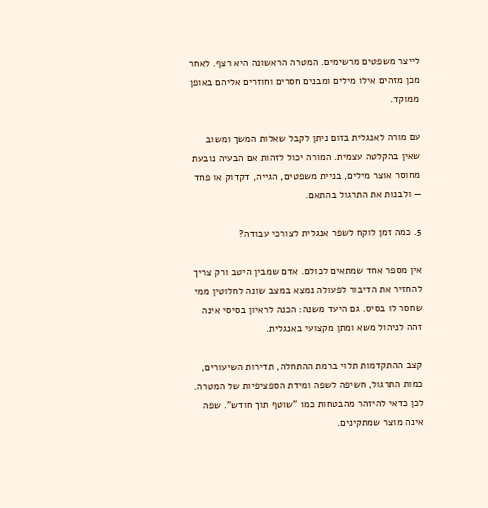לייצר משפטים מרשימים. המטרה הראשונה היא רצף. לאחר מכן מזהים אילו מילים ומבנים חסרים וחוזרים אליהם באופן ממוקד.

עם מורה לאנגלית בזום ניתן לקבל שאלות המשך ומשוב שאין בהקלטה עצמית. המורה יכול לזהות אם הבעיה נובעת מחוסר אוצר מילים, בניית משפטים, הגייה, דקדוק או פחד — ולבנות את התרגול בהתאם.

5. כמה זמן לוקח לשפר אנגלית לצורכי עבודה?

אין מספר אחד שמתאים לכולם. אדם שמבין היטב ורק צריך להחזיר את הדיבור לפעולה נמצא במצב שונה לחלוטין ממי שחסר לו בסיס. גם היעד משנה: הכנה לראיון בסיסי אינה זהה לניהול משא ומתן מקצועי באנגלית.

קצב ההתקדמות תלוי ברמת ההתחלה, תדירות השיעורים, כמות התרגול, חשיפה לשפה ומידת הספציפיות של המטרה. לכן כדאי להיזהר מהבטחות כמו "שוטף תוך חודש". שפה אינה מוצר שמתקינים.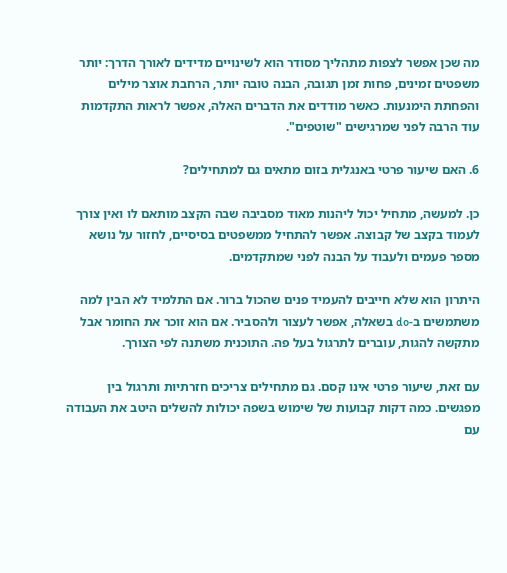מה שכן אפשר לצפות מתהליך מסודר הוא לשינויים מדידים לאורך הדרך: יותר משפטים זמינים, פחות זמן תגובה, הבנה טובה יותר, הרחבת אוצר מילים והפחתת הימנעות. כאשר מודדים את הדברים האלה, אפשר לראות התקדמות עוד הרבה לפני שמרגישים "שוטפים".

6. האם שיעור פרטי באנגלית בזום מתאים גם למתחילים?

כן. למעשה, מתחיל יכול ליהנות מאוד מסביבה שבה הקצב מותאם לו ואין צורך לעמוד בקצב של קבוצה. אפשר להתחיל ממשפטים בסיסיים, לחזור על נושא מספר פעמים ולעבוד על הבנה לפני שמתקדמים.

היתרון הוא שלא חייבים להעמיד פנים שהכול ברור. אם התלמיד לא הבין למה משתמשים ב-do בשאלה, אפשר לעצור ולהסביר. אם הוא זוכר את החומר אבל מתקשה להגות, עוברים לתרגול בעל פה. התוכנית משתנה לפי הצורך.

עם זאת, שיעור פרטי אינו קסם. גם מתחילים צריכים חזרתיות ותרגול בין מפגשים. כמה דקות קבועות של שימוש בשפה יכולות להשלים היטב את העבודה עם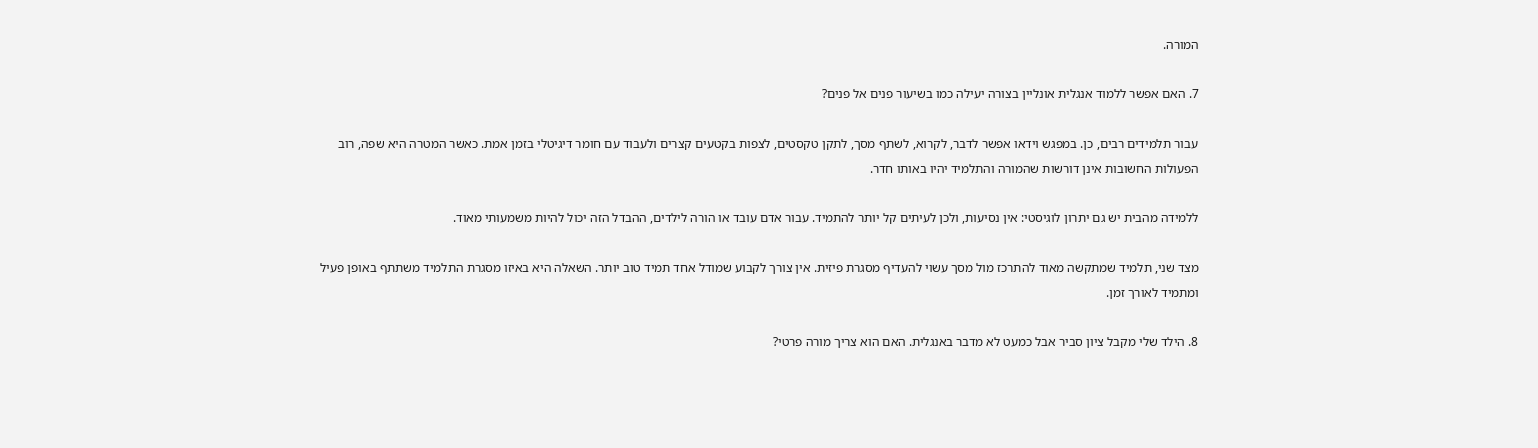המורה.

7. האם אפשר ללמוד אנגלית אונליין בצורה יעילה כמו בשיעור פנים אל פנים?

עבור תלמידים רבים, כן. במפגש וידאו אפשר לדבר, לקרוא, לשתף מסך, לתקן טקסטים, לצפות בקטעים קצרים ולעבוד עם חומר דיגיטלי בזמן אמת. כאשר המטרה היא שפה, רוב הפעולות החשובות אינן דורשות שהמורה והתלמיד יהיו באותו חדר.

ללמידה מהבית יש גם יתרון לוגיסטי: אין נסיעות, ולכן לעיתים קל יותר להתמיד. עבור אדם עובד או הורה לילדים, ההבדל הזה יכול להיות משמעותי מאוד.

מצד שני, תלמיד שמתקשה מאוד להתרכז מול מסך עשוי להעדיף מסגרת פיזית. אין צורך לקבוע שמודל אחד תמיד טוב יותר. השאלה היא באיזו מסגרת התלמיד משתתף באופן פעיל ומתמיד לאורך זמן.

8. הילד שלי מקבל ציון סביר אבל כמעט לא מדבר באנגלית. האם הוא צריך מורה פרטי?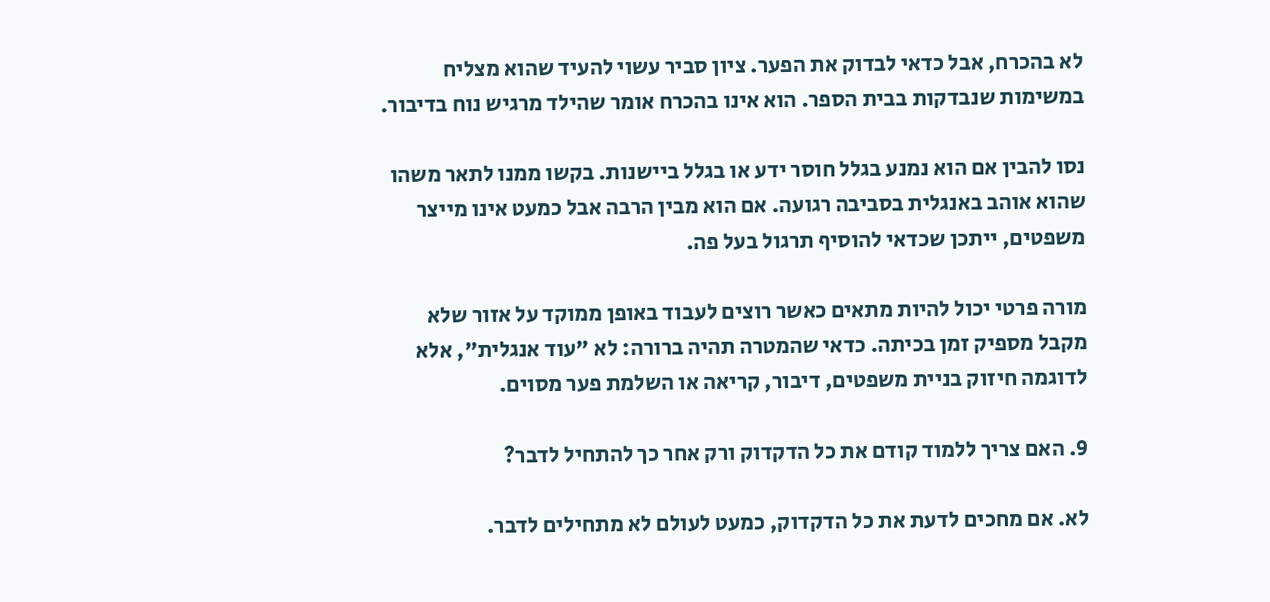לא בהכרח, אבל כדאי לבדוק את הפער. ציון סביר עשוי להעיד שהוא מצליח במשימות שנבדקות בבית הספר. הוא אינו בהכרח אומר שהילד מרגיש נוח בדיבור.

נסו להבין אם הוא נמנע בגלל חוסר ידע או בגלל ביישנות. בקשו ממנו לתאר משהו שהוא אוהב באנגלית בסביבה רגועה. אם הוא מבין הרבה אבל כמעט אינו מייצר משפטים, ייתכן שכדאי להוסיף תרגול בעל פה.

מורה פרטי יכול להיות מתאים כאשר רוצים לעבוד באופן ממוקד על אזור שלא מקבל מספיק זמן בכיתה. כדאי שהמטרה תהיה ברורה: לא "עוד אנגלית", אלא לדוגמה חיזוק בניית משפטים, דיבור, קריאה או השלמת פער מסוים.

9. האם צריך ללמוד קודם את כל הדקדוק ורק אחר כך להתחיל לדבר?

לא. אם מחכים לדעת את כל הדקדוק, כמעט לעולם לא מתחילים לדבר.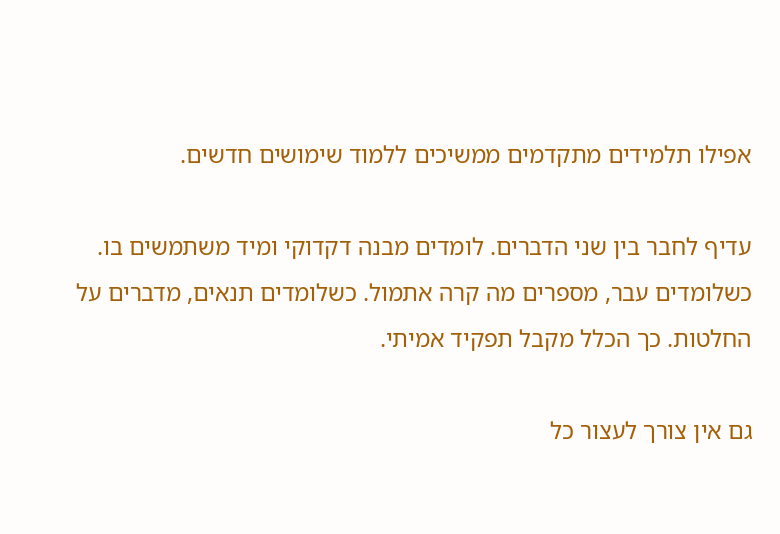אפילו תלמידים מתקדמים ממשיכים ללמוד שימושים חדשים.

עדיף לחבר בין שני הדברים. לומדים מבנה דקדוקי ומיד משתמשים בו. כשלומדים עבר, מספרים מה קרה אתמול. כשלומדים תנאים, מדברים על החלטות. כך הכלל מקבל תפקיד אמיתי.

גם אין צורך לעצור כל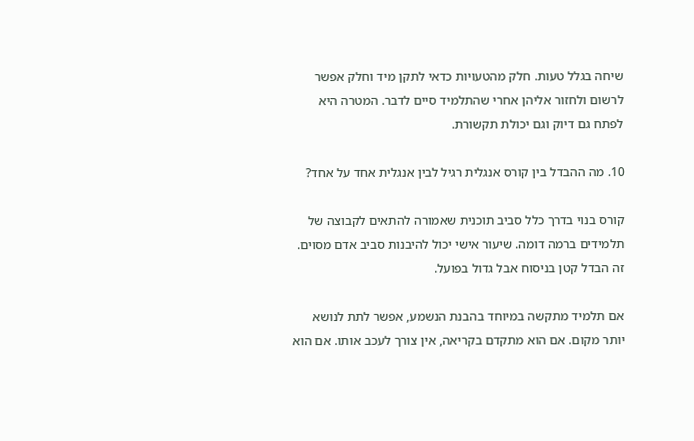שיחה בגלל טעות. חלק מהטעויות כדאי לתקן מיד וחלק אפשר לרשום ולחזור אליהן אחרי שהתלמיד סיים לדבר. המטרה היא לפתח גם דיוק וגם יכולת תקשורת.

10. מה ההבדל בין קורס אנגלית רגיל לבין אנגלית אחד על אחד?

קורס בנוי בדרך כלל סביב תוכנית שאמורה להתאים לקבוצה של תלמידים ברמה דומה. שיעור אישי יכול להיבנות סביב אדם מסוים. זה הבדל קטן בניסוח אבל גדול בפועל.

אם תלמיד מתקשה במיוחד בהבנת הנשמע, אפשר לתת לנושא יותר מקום. אם הוא מתקדם בקריאה, אין צורך לעכב אותו. אם הוא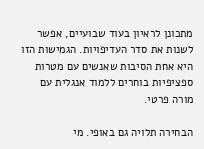מתכונן לראיון בעוד שבועיים, אפשר לשנות את סדר העדיפויות. הגמישות הזו היא אחת הסיבות שאנשים עם מטרות ספציפיות בוחרים ללמוד אנגלית עם מורה פרטי.

הבחירה תלויה גם באופי. מי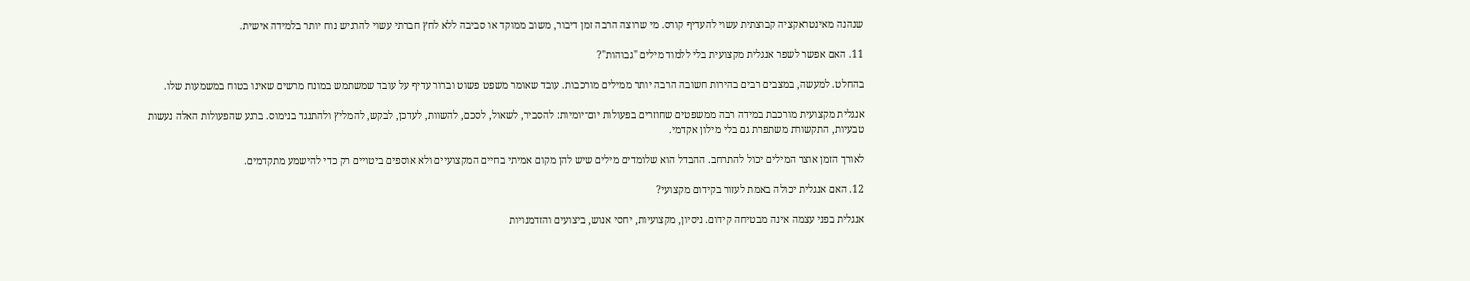שנהנה מאינטראקציה קבוצתית עשוי להעדיף קורס. מי שרוצה הרבה זמן דיבור, משוב ממוקד או סביבה ללא לחץ חברתי עשוי להרגיש נוח יותר בלמידה אישית.

11. האם אפשר לשפר אנגלית מקצועית בלי ללמוד מילים "גבוהות"?

בהחלט. למעשה, במצבים רבים בהירות חשובה הרבה יותר ממילים מורכבות. עובד שאומר משפט פשוט וברור עדיף על עובד שמשתמש במונח מרשים שאינו בטוח במשמעות שלו.

אנגלית מקצועית מורכבת במידה רבה ממשפטים שחוזרים בפעולות יום־יומיות: להסביר, לשאול, לסכם, להשוות, לעדכן, לבקש, להמליץ ולהתנגד בנימוס. ברגע שהפעולות האלה נעשות טבעיות, התקשורת משתפרת גם בלי מילון אקדמי.

לאורך הזמן אוצר המילים יכול להתרחב. ההבדל הוא שלומדים מילים שיש להן מקום אמיתי בחיים המקצועיים ולא אוספים ביטויים רק כדי להישמע מתקדמים.

12. האם אנגלית יכולה באמת לעזור בקידום מקצועי?

אנגלית בפני עצמה אינה מבטיחה קידום. ניסיון, מקצועיות, יחסי אנוש, ביצועים והזדמנויות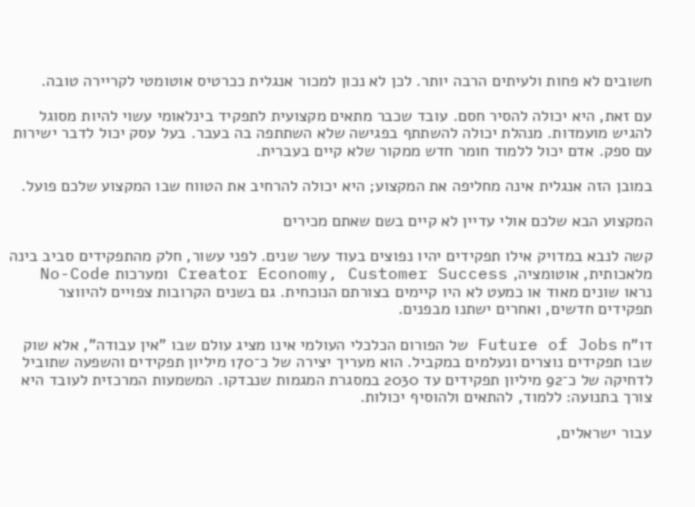חשובים לא פחות ולעיתים הרבה יותר. לכן לא נכון למכור אנגלית ככרטיס אוטומטי לקריירה טובה.

עם זאת, היא יכולה להסיר חסם. עובד שכבר מתאים מקצועית לתפקיד בינלאומי עשוי להיות מסוגל להגיש מועמדות. מנהלת יכולה להשתתף בפגישה שלא השתתפה בה בעבר. בעל עסק יכול לדבר ישירות עם ספק. אדם יכול ללמוד חומר חדש ממקור שלא קיים בעברית.

במובן הזה אנגלית אינה מחליפה את המקצוע; היא יכולה להרחיב את הטווח שבו המקצוע שלכם פועל.

המקצוע הבא שלכם אולי עדיין לא קיים בשם שאתם מכירים

קשה לנבא במדויק אילו תפקידים יהיו נפוצים בעוד עשר שנים. לפני עשור, חלק מהתפקידים סביב בינה מלאכותית, אוטומציה, Creator Economy, Customer Success ומערכות No-Code נראו שונים מאוד או כמעט לא היו קיימים בצורתם הנוכחית. גם בשנים הקרובות צפויים להיווצר תפקידים חדשים, ואחרים ישתנו מבפנים.

דו"ח Future of Jobs של הפורום הכלכלי העולמי אינו מציג עולם שבו "אין עבודה", אלא שוק שבו תפקידים נוצרים ונעלמים במקביל. הוא מעריך יצירה של כ־170 מיליון תפקידים והשפעה שתוביל לדחיקה של כ־92 מיליון תפקידים עד 2030 במסגרת המגמות שנבדקו. המשמעות המרכזית לעובד היא צורך בתנועה: ללמוד, להתאים ולהוסיף יכולות.

עבור ישראלים,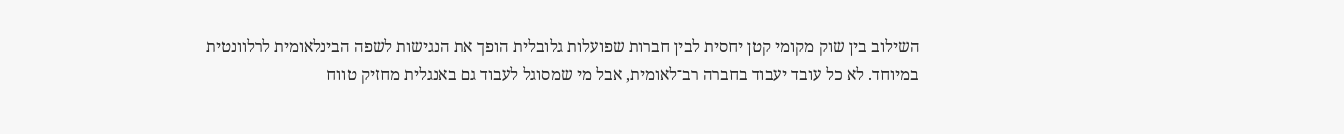השילוב בין שוק מקומי קטן יחסית לבין חברות שפועלות גלובלית הופך את הנגישות לשפה הבינלאומית לרלוונטית במיוחד. לא כל עובד יעבוד בחברה רב־לאומית, אבל מי שמסוגל לעבוד גם באנגלית מחזיק טווח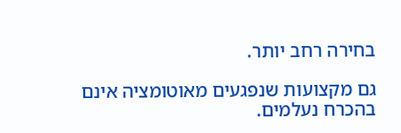בחירה רחב יותר.

גם מקצועות שנפגעים מאוטומציה אינם בהכרח נעלמים.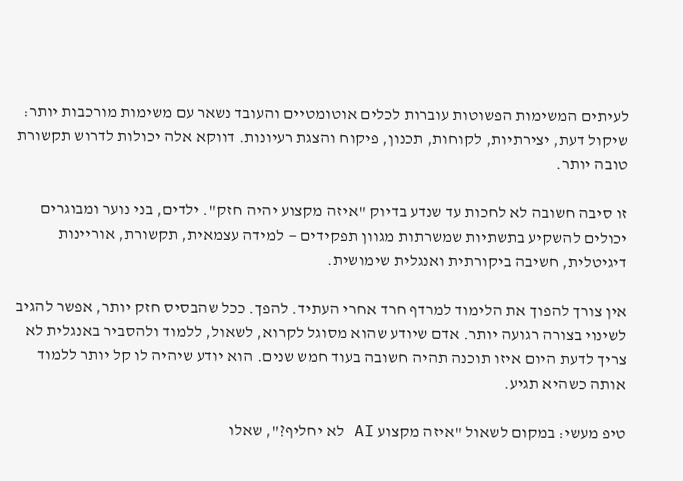לעיתים המשימות הפשוטות עוברות לכלים אוטומטיים והעובד נשאר עם משימות מורכבות יותר: שיקול דעת, יצירתיות, לקוחות, תכנון, פיקוח והצגת רעיונות. דווקא אלה יכולות לדרוש תקשורת טובה יותר.

זו סיבה חשובה לא לחכות עד שנדע בדיוק "איזה מקצוע יהיה חזק". ילדים, בני נוער ומבוגרים יכולים להשקיע בתשתיות שמשרתות מגוון תפקידים — למידה עצמאית, תקשורת, אוריינות דיגיטלית, חשיבה ביקורתית ואנגלית שימושית.

אין צורך להפוך את הלימוד למרדף חרד אחרי העתיד. להפך. ככל שהבסיס חזק יותר, אפשר להגיב לשינוי בצורה רגועה יותר. אדם שיודע שהוא מסוגל לקרוא, לשאול, ללמוד ולהסביר באנגלית לא צריך לדעת היום איזו תוכנה תהיה חשובה בעוד חמש שנים. הוא יודע שיהיה לו קל יותר ללמוד אותה כשהיא תגיע.

טיפ מעשי: במקום לשאול "איזה מקצוע AI לא יחליף?", שאלו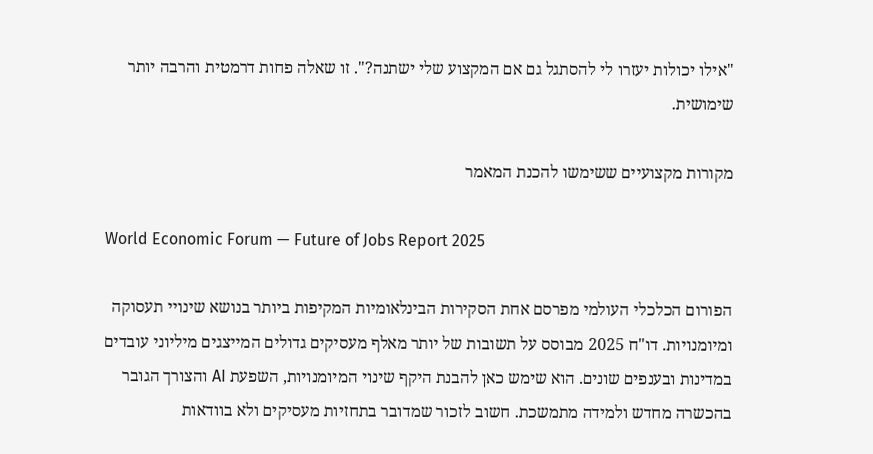"אילו יכולות יעזרו לי להסתגל גם אם המקצוע שלי ישתנה?". זו שאלה פחות דרמטית והרבה יותר שימושית.

מקורות מקצועיים ששימשו להכנת המאמר

World Economic Forum — Future of Jobs Report 2025

הפורום הכלכלי העולמי מפרסם אחת הסקירות הבינלאומיות המקיפות ביותר בנושא שינויי תעסוקה ומיומנויות. דו"ח 2025 מבוסס על תשובות של יותר מאלף מעסיקים גדולים המייצגים מיליוני עובדים במדינות ובענפים שונים. הוא שימש כאן להבנת היקף שינוי המיומנויות, השפעת AI והצורך הגובר בהכשרה מחדש ולמידה מתמשכת. חשוב לזכור שמדובר בתחזיות מעסיקים ולא בוודאות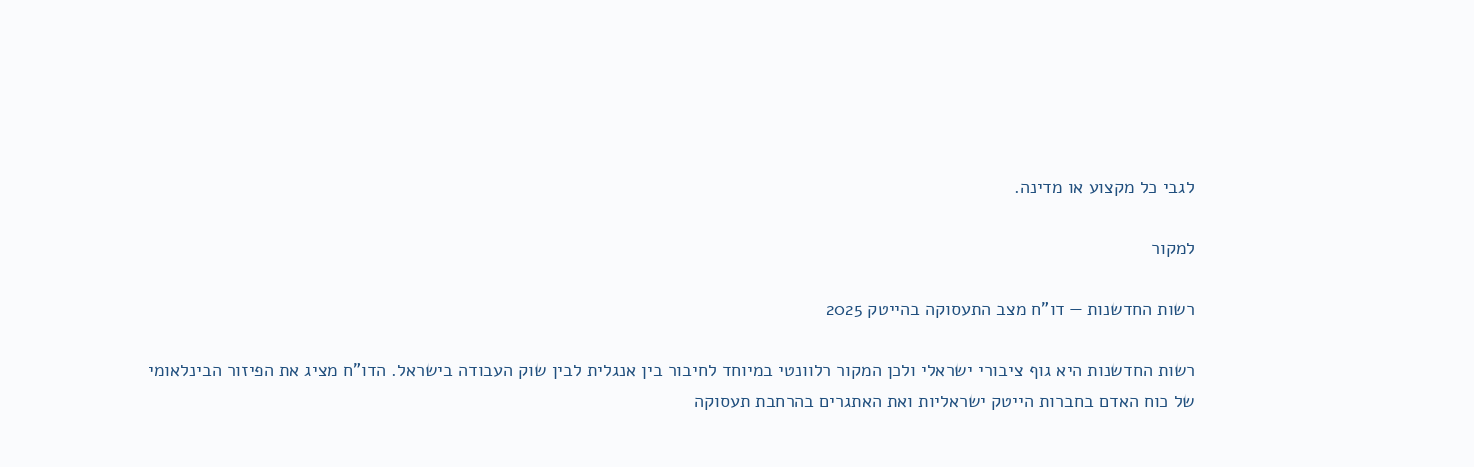לגבי כל מקצוע או מדינה.

למקור

רשות החדשנות — דו"ח מצב התעסוקה בהייטק 2025

רשות החדשנות היא גוף ציבורי ישראלי ולכן המקור רלוונטי במיוחד לחיבור בין אנגלית לבין שוק העבודה בישראל. הדו"ח מציג את הפיזור הבינלאומי של כוח האדם בחברות הייטק ישראליות ואת האתגרים בהרחבת תעסוקה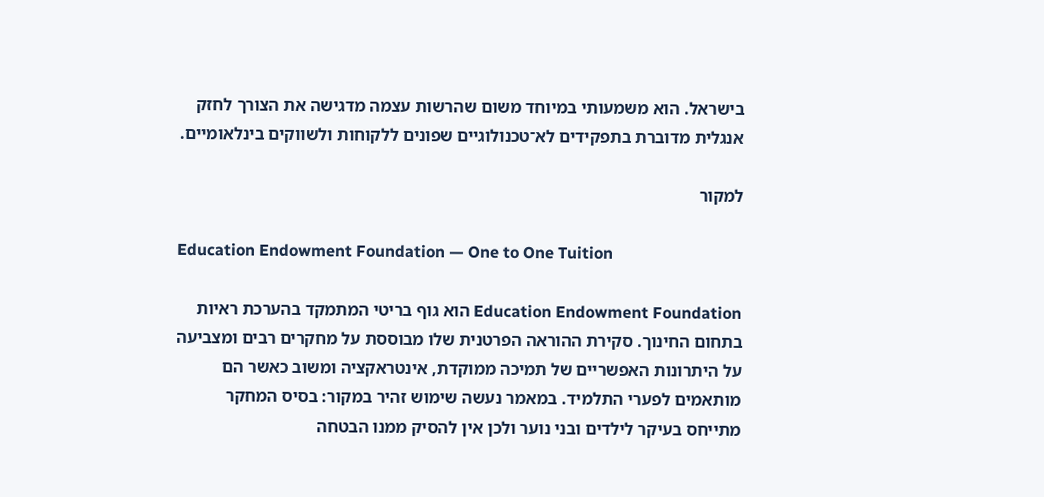בישראל. הוא משמעותי במיוחד משום שהרשות עצמה מדגישה את הצורך לחזק אנגלית מדוברת בתפקידים לא־טכנולוגיים שפונים ללקוחות ולשווקים בינלאומיים.

למקור

Education Endowment Foundation — One to One Tuition

Education Endowment Foundation הוא גוף בריטי המתמקד בהערכת ראיות בתחום החינוך. סקירת ההוראה הפרטנית שלו מבוססת על מחקרים רבים ומצביעה על היתרונות האפשריים של תמיכה ממוקדת, אינטראקציה ומשוב כאשר הם מותאמים לפערי התלמיד. במאמר נעשה שימוש זהיר במקור: בסיס המחקר מתייחס בעיקר לילדים ובני נוער ולכן אין להסיק ממנו הבטחה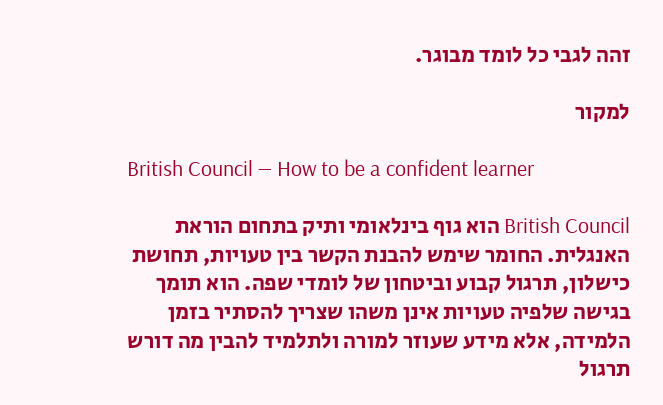זהה לגבי כל לומד מבוגר.

למקור

British Council — How to be a confident learner

British Council הוא גוף בינלאומי ותיק בתחום הוראת האנגלית. החומר שימש להבנת הקשר בין טעויות, תחושת כישלון, תרגול קבוע וביטחון של לומדי שפה. הוא תומך בגישה שלפיה טעויות אינן משהו שצריך להסתיר בזמן הלמידה, אלא מידע שעוזר למורה ולתלמיד להבין מה דורש תרגול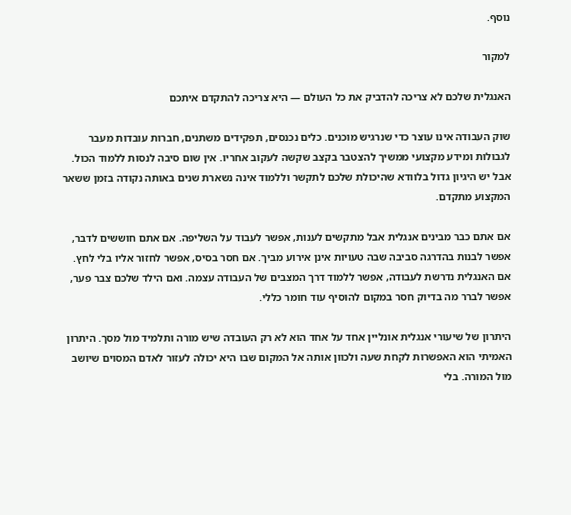נוסף.

למקור

האנגלית שלכם לא צריכה להדביק את כל העולם — היא צריכה להתקדם איתכם

שוק העבודה אינו עוצר כדי שנרגיש מוכנים. כלים נכנסים, תפקידים משתנים, חברות עובדות מעבר לגבולות ומידע מקצועי ממשיך להצטבר בקצב שקשה לעקוב אחריו. אין שום סיבה לנסות ללמוד הכול. אבל יש היגיון גדול בלוודא שהיכולת שלכם לתקשר וללמוד אינה נשארת שנים באותה נקודה בזמן ששאר המקצוע מתקדם.

אם אתם כבר מבינים אנגלית אבל מתקשים לענות, אפשר לעבוד על השליפה. אם אתם חוששים לדבר, אפשר לבנות בהדרגה סביבה שבה טעויות אינן אירוע מביך. אם חסר בסיס, אפשר לחזור אליו בלי לחץ. אם האנגלית נדרשת לעבודה, אפשר ללמוד דרך המצבים של העבודה עצמה. ואם הילד שלכם צבר פער, אפשר לברר מה בדיוק חסר במקום להוסיף עוד חומר כללי.

היתרון של שיעורי אנגלית אונליין אחד על אחד הוא לא רק העובדה שיש מורה ותלמיד מול מסך. היתרון האמיתי הוא האפשרות לקחת שעה ולכוון אותה אל המקום שבו היא יכולה לעזור לאדם המסוים שיושב מול המורה. בלי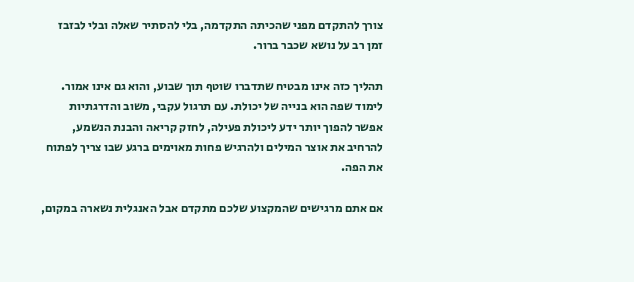צורך להתקדם מפני שהכיתה התקדמה, בלי להסתיר שאלה ובלי לבזבז זמן רב על נושא שכבר ברור.

תהליך כזה אינו מבטיח שתדברו שוטף תוך שבוע, והוא גם אינו אמור. לימוד שפה הוא בנייה של יכולת. עם תרגול עקבי, משוב והדרגתיות אפשר להפוך יותר ידע ליכולת פעילה, לחזק קריאה והבנת הנשמע, להרחיב את אוצר המילים ולהרגיש פחות מאוימים ברגע שבו צריך לפתוח את הפה.

אם אתם מרגישים שהמקצוע שלכם מתקדם אבל האנגלית נשארה במקום,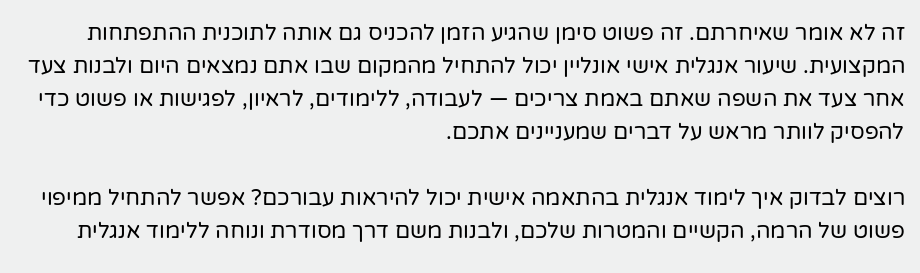זה לא אומר שאיחרתם. זה פשוט סימן שהגיע הזמן להכניס גם אותה לתוכנית ההתפתחות המקצועית. שיעור אנגלית אישי אונליין יכול להתחיל מהמקום שבו אתם נמצאים היום ולבנות צעד אחר צעד את השפה שאתם באמת צריכים — לעבודה, ללימודים, לראיון, לפגישות או פשוט כדי להפסיק לוותר מראש על דברים שמעניינים אתכם.

רוצים לבדוק איך לימוד אנגלית בהתאמה אישית יכול להיראות עבורכם? אפשר להתחיל ממיפוי פשוט של הרמה, הקשיים והמטרות שלכם, ולבנות משם דרך מסודרת ונוחה ללימוד אנגלית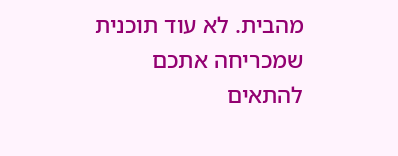מהבית. לא עוד תוכנית שמכריחה אתכם להתאים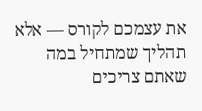את עצמכם לקורס — אלא תהליך שמתחיל במה שאתם צריכים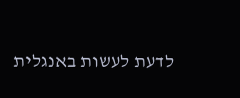לדעת לעשות באנגלית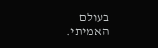בעולם האמיתי.